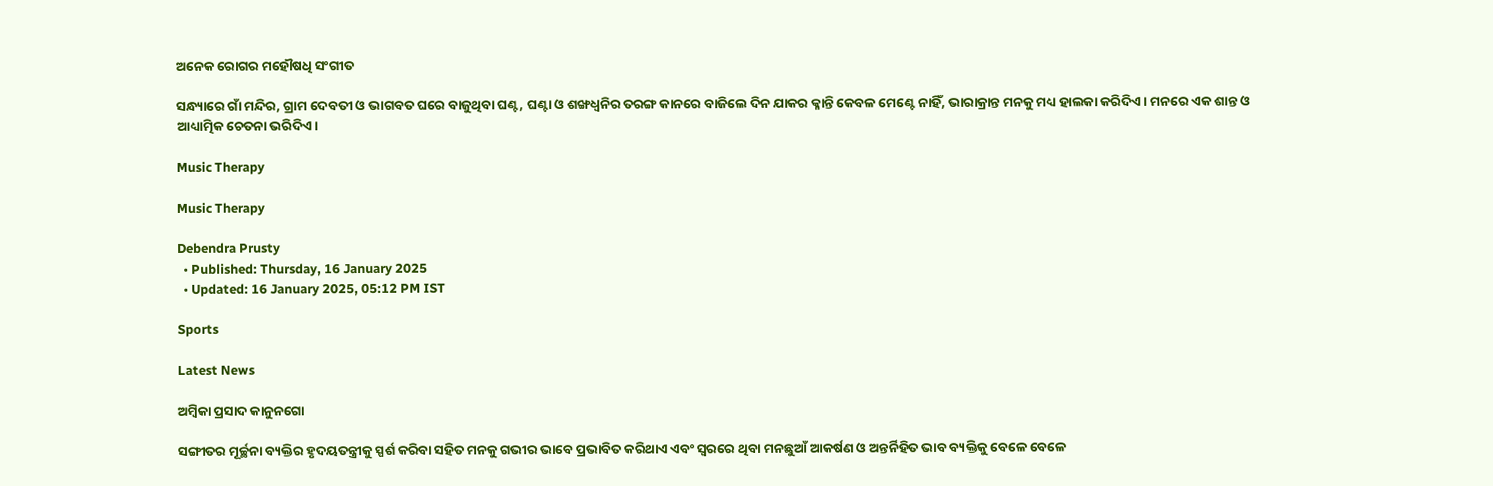ଅନେକ ରୋଗର ମହୌଷଧି ସଂଗୀତ

ସନ୍ଧ୍ୟାରେ ଗାଁ ମନ୍ଦିର, ଗ୍ରାମ ଦେବତୀ ଓ ଭାଗବତ ଘରେ ବାଜୁଥିବା ଘଣ୍ଟ, ଘଣ୍ଟା ଓ ଶଙ୍ଖଧ୍ୱନିର ତରଙ୍ଗ କାନରେ ବାଜିଲେ ଦିନ ଯାକର କ୍ଳାନ୍ତି କେବଳ ମେଣ୍ଟେ ନାହିଁ, ଭାରାକ୍ରାନ୍ତ ମନକୁ ମଧ୍ୟ ହାଲକା କରିଦିଏ। ମନରେ ଏକ ଶାନ୍ତ ଓ ଆଧ୍ୟାତ୍ମିକ ଚେତନା ଭରିଦିଏ।

Music Therapy

Music Therapy

Debendra Prusty
  • Published: Thursday, 16 January 2025
  • Updated: 16 January 2025, 05:12 PM IST

Sports

Latest News

ଅମ୍ବିକା ପ୍ରସାଦ କାନୁନଗୋ

ସଙ୍ଗୀତର ମୂର୍ଚ୍ଛନା ବ୍ୟକ୍ତିର ହୃଦୟତନ୍ତ୍ରୀକୁ ସ୍ପର୍ଶ କରିବା ସହିତ ମନକୁ ଗଭୀର ଭାବେ ପ୍ରଭାବିତ କରିଥାଏ ଏବଂ ସ୍ୱରରେ ଥିବା ମନଛୁଆଁ ଆକର୍ଷଣ ଓ ଅନ୍ତର୍ନିହିତ ଭାବ ବ୍ୟକ୍ତିକୁ ବେଳେ ବେଳେ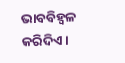ଭାବବିହ୍ୱଳ କରିଦିଏ।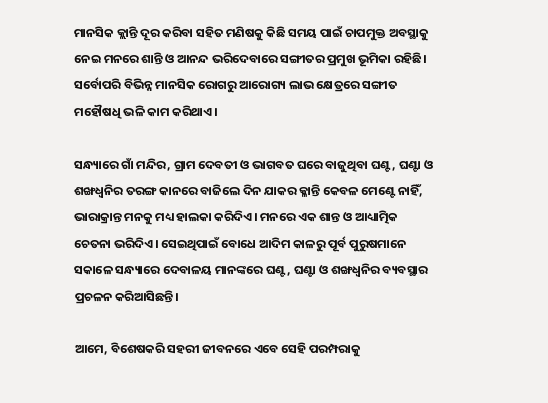ମାନସିକ କ୍ଲାନ୍ତି ଦୂର କରିବା ସହିତ ମଣିଷକୁ କିଛି ସମୟ ପାଇଁ ଚାପମୁକ୍ତ ଅବସ୍ଥାକୁ ନେଇ ମନରେ ଶାନ୍ତି ଓ ଆନନ୍ଦ ଭରିଦେବାରେ ସଙ୍ଗୀତର ପ୍ରମୁଖ ଭୂମିକା ରହିଛି। ସର୍ବୋପରି ବିଭିନ୍ନ ମାନସିକ ରୋଗରୁ ଆରୋଗ୍ୟ ଲାଭ କ୍ଷେତ୍ରରେ ସଙ୍ଗୀତ ମହୌଷଧି ଭଳି କାମ କରିଥାଏ।

ସନ୍ଧ୍ୟାରେ ଗାଁ ମନ୍ଦିର, ଗ୍ରାମ ଦେବତୀ ଓ ଭାଗବତ ଘରେ ବାଜୁଥିବା ଘଣ୍ଟ, ଘଣ୍ଟା ଓ ଶଙ୍ଖଧ୍ୱନିର ତରଙ୍ଗ କାନରେ ବାଜିଲେ ଦିନ ଯାକର କ୍ଳାନ୍ତି କେବଳ ମେଣ୍ଟେ ନାହିଁ, ଭାରାକ୍ରାନ୍ତ ମନକୁ ମଧ୍ୟ ହାଲକା କରିଦିଏ। ମନରେ ଏକ ଶାନ୍ତ ଓ ଆଧ୍ୟାତ୍ମିକ ଚେତନା ଭରିଦିଏ। ସେଇଥିପାଇଁ ବୋଧେ ଆଦିମ କାଳରୁ ପୂର୍ବ ପୁରୁଷମାନେ ସକାଳେ ସନ୍ଧ୍ୟାରେ ଦେବାଳୟ ମାନଙ୍କରେ ଘଣ୍ଟ, ଘଣ୍ଟା ଓ ଶଙ୍ଖଧ୍ୱନିର ବ୍ୟବସ୍ଥାର ପ୍ରଚଳନ କରିଆସିଛନ୍ତି।

ଆମେ, ବିଶେଷକରି ସହରୀ ଜୀବନରେ ଏବେ ସେହି ପରମ୍ପରାକୁ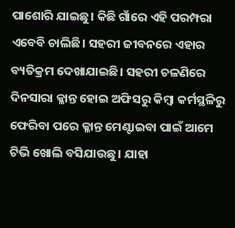ପାଶୋରି ଯାଇଛୁ। କିଛି ଗାଁରେ ଏହି ପରମ୍ପରା ଏବେବି ଚାଲିଛି। ସହରୀ ଜୀବନରେ ଏହାର ବ୍ୟତିକ୍ରମ ଦେଖାଯାଇଛି। ସହରୀ ଚଳଣିରେ ଦିନସାରା କ୍ଳାନ୍ତ ହୋଇ ଅଫିସରୁ କିମ୍ବା କର୍ମସ୍ଥଳିରୁ ଫେରିବା ପରେ କ୍ଳାନ୍ତ ମେଣ୍ଟାଇବା ପାଇଁ ଆମେ ଟିଭି ଖୋଲି ବସିଯାଉଛୁ। ଯାହା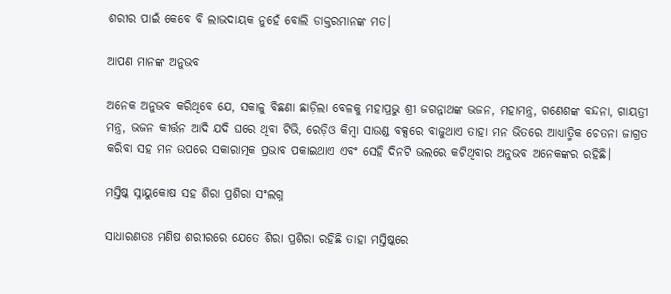ଶରୀର ପାଇଁ କେବେ ବି ଲାଭଦାୟକ ନୁହେଁ ବୋଲି ଡାକ୍ତରମାନଙ୍କ ମତ।

ଆପଣ ମାନଙ୍କ ଅନୁଭବ

ଅନେକ ଅନୁଭବ କରିଥିବେ ଯେ, ସକାଳୁ ବିଛଣା ଛାଡ଼ିଲା ବେଳକୁ ମହାପ୍ରଭୁ ଶ୍ରୀ ଜଗନ୍ନାଥଙ୍କ ଭଜନ, ମହାମନ୍ତ୍ର, ଗଣେଶଙ୍କ ବନ୍ଦନା, ଗାୟତ୍ରୀ ମନ୍ତ୍ର, ଭଜନ କୀର୍ତ୍ତନ ଆଦି ଯଦି ଘରେ ଥିବା ଟିଭି, ରେଡ଼ିଓ କିମ୍ବା ସାଉଣ୍ଡ ବକ୍ସରେ ବାଜୁଥାଏ ତାହା ମନ ଭିତରେ ଆଧ୍ୟାତ୍ମିକ ଚେତନା ଜାଗ୍ରତ କରିବା ସହ ମନ ଉପରେ ସକାରାତ୍ମକ ପ୍ରଭାବ ପକାଇଥାଏ ଏବଂ ସେହି ଦିନଟି ଭଲରେ କଟିଥିବାର ଅନୁଭବ ଅନେକଙ୍କର ରହିଛି।

ମସ୍ତିଷ୍କ ସ୍ନାୟୁକୋଷ ସହ ଶିରା ପ୍ରଶିରା ସଂଲଗ୍ନ

ସାଧାରଣତଃ ମଣିଷ ଶରୀର‌ରେ ଯେତେ ଶିରା ପ୍ରଶିରା ରହିଛି ତାହା ମସ୍ତିଷ୍କରେ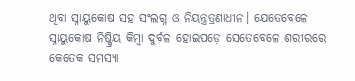ଥିବା ସ୍ନାୟୁକୋଷ ସହ ସଂଲଗ୍ନ ଓ ନିୟନ୍ତ୍ରତ୍ରଣାଧୀନ। ଯେତେବେଳେ ସ୍ନାୟୁକୋଷ ନିଷ୍କ୍ରିୟ କିମ୍ବା ଦୁର୍ବଳ ହୋଇପଡ଼େ ସେତେବେଳେ ଶରୀରରେ କେତେକ ସମସ୍ୟା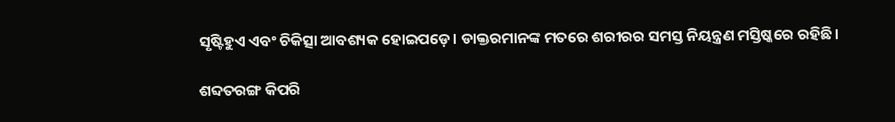ସୃଷ୍ଟିହୁଏ ଏବଂ ଚିକିତ୍ସା ଆବଶ୍ୟକ ହୋଇପଡ଼େ। ଡାକ୍ତରମାନଙ୍କ ମତରେ ଶରୀରର ସମସ୍ତ ନିୟନ୍ତ୍ରଣ ମସ୍ତିଷ୍କରେ ରହିଛି।

ଶବ୍ଦତରଙ୍ଗ କିପରି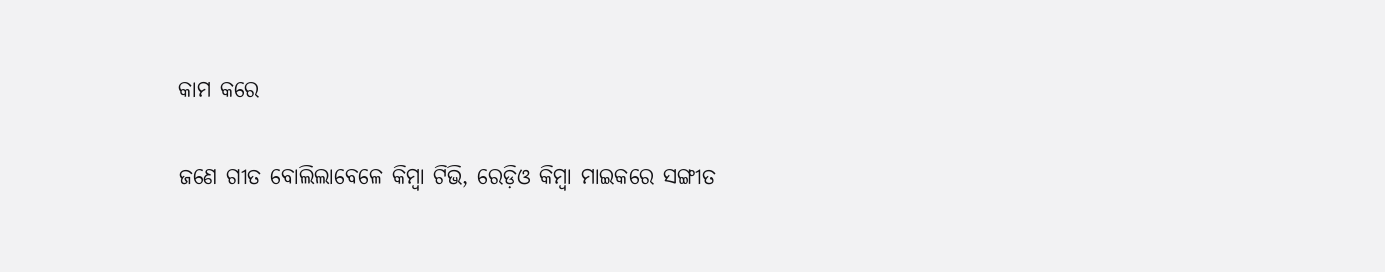କାମ କରେ

ଜଣେ ଗୀତ ବୋଲିଲାବେଳେ କିମ୍ବା ଟିଭି, ରେଡ଼ିଓ କିମ୍ବା ମାଇକରେ ସଙ୍ଗୀତ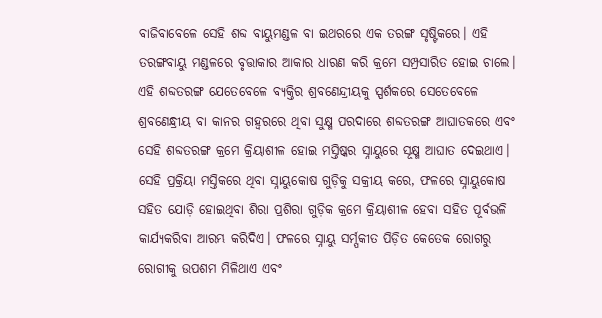ବାଜିବାବେଳେ ସେହି ଶବ୍ଦ ବାୟୁମଣ୍ଡଳ ବା ଇଥରରେ ଏକ ତରଙ୍ଗ ସୃଷ୍ଟିକରେ। ଏହି ତରଙ୍ଗବାୟୁ ମଣ୍ଡଳରେ ବୃତ୍ତାକାର ଆକାର ଧାରଣ କରି କ୍ରମେ ସମ୍ପ୍ରସାରିତ ହୋଇ ଚାଲେ। ଏହି ଶବ୍ଦତରଙ୍ଗ ଯେତେବେଳେ ବ୍ୟକ୍ତିର ଶ୍ରବଣେନ୍ଦ୍ରୀୟକୁ ସ୍ପର୍ଶକରେ ସେତେବେଳେ ଶ୍ରବଣେନ୍ଧ୍ରୀୟ ବା କାନର ଗହ୍ୱରରେ ଥିବା ସୁକ୍ଷ୍ମ ପରଦାରେ ଶବ୍ଦତରଙ୍ଗ ଆଘାତକରେ ଏବଂ ସେହି ଶବ୍ଦତରଙ୍ଗ କ୍ରମେ କ୍ରିୟାଶୀଳ ହୋଇ ମସ୍ତିଷ୍କର ସ୍ନାୟୁରେ ସୂକ୍ଷ୍ମ ଆଘାତ ଦେଇଥାଏ। ସେହି ପ୍ରକ୍ରିୟା ମସ୍ତିକରେ ଥିବା ସ୍ନାୟୁକୋଷ ଗୁଡ଼ିକୁ ସକ୍ରୀୟ କରେ, ଫଳରେ ସ୍ନାୟୁକୋଷ ସହିତ ଯୋଡ଼ି ହୋଇଥିବା ଶିରା ପ୍ରଶିରା ଗୁଡ଼ିକ କ୍ରମେ କ୍ରିୟାଶୀଳ ହେବା ସହିତ ପୂର୍ବଭଳି କାର୍ଯ୍ୟକରିବା ଆରମ୍ଭ କରିଦିଏ। ଫଳରେ ସ୍ନାୟୁ ସର୍ମ୍ପକୀତ ପିଡ଼ିତ କେତେକ ରୋଗରୁ ରୋଗୀକୁ ଉପଶମ ମିଳିଥାଏ ଏବଂ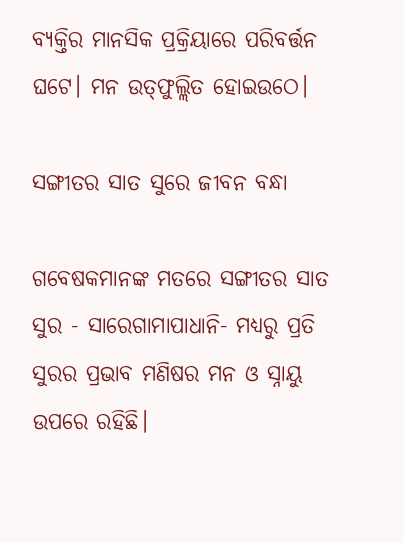ବ୍ୟକ୍ତିର ମାନସିକ ପ୍ରକ୍ରିୟାରେ ପରିବର୍ତ୍ତନ ଘଟେ। ମନ ଉତ୍‌ଫୁଲ୍ଲିତ ହୋଇଉଠେ।

ସଙ୍ଗୀତର ସାତ ସୁରେ ଜୀବନ ବନ୍ଧା

ଗବେଷକମାନଙ୍କ ମତରେ ସଙ୍ଗୀତର ସାତ ସୁର - ସାରେଗାମାପାଧାନି- ମଧ୍ୟରୁ ପ୍ରତି ସୁରର ପ୍ରଭାବ ମଣିଷର ମନ ଓ ସ୍ନାୟୁ ଉପରେ ରହିଛି।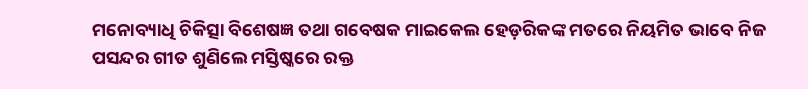ମନୋବ୍ୟାଧି ଚିକିତ୍ସା ବିଶେଷଜ୍ଞ ତଥା ଗବେଷକ ମାଇକେଲ ହେଡ଼ରିକଙ୍କ ମତରେ ନିୟମିତ ଭାବେ ନିଜ ପସନ୍ଦର ଗୀତ ଶୁଣିଲେ ମସ୍ତିଷ୍କରେ ରକ୍ତ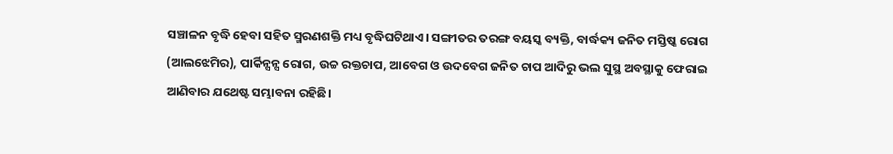ସଞ୍ଚାଳନ ବୃଦ୍ଧି ହେବା ସହିତ ସ୍ମରଣଶକ୍ତି ମଧ୍ୟ ବୃଦ୍ଧିଘଟିଥାଏ। ସଙ୍ଗୀତର ତରଙ୍ଗ ବୟସ୍କ ବ୍ୟକ୍ତି, ବାର୍ଦ୍ଧକ୍ୟ ଜନିତ ମସ୍ତି‌ଷ୍କ ରୋଗ (ଆଲଝେମିର), ପାର୍କିନ୍ସନ୍ସ ରୋଗ, ଉଚ୍ଚ ରକ୍ତଚାପ, ଆବେଗ ଓ ଉଦବେଗ ଜନିତ ଚାପ ଆଦିରୁ ଭଲ ସୁସ୍ଥ ଅବସ୍ଥାକୁ ଫେରାଇ ଆଣିବାର ଯଥେଷ୍ଟ ସମ୍ଭାବନା ରହିଛି।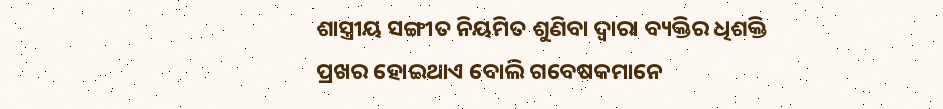ଶାସ୍ତ୍ରୀୟ ସଙ୍ଗୀତ ନିୟମିତ ଶୁଣିବା ଦ୍ୱାରା ବ୍ୟକ୍ତିର ଧିଶକ୍ତି ପ୍ରଖର ହୋଇଥାଏ ବୋଲି ଗବେଷକମାନେ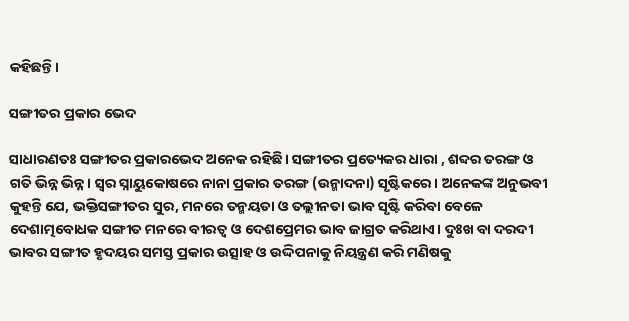କହିଛନ୍ତି।

ସଙ୍ଗୀତର ପ୍ରକାର ଭେଦ

ସାଧାରଣତଃ ସଙ୍ଗୀତର ପ୍ରକାରଭେଦ ଅନେକ ରହିଛି। ସଙ୍ଗୀତର ପ୍ରତ୍ୟେକର ଧାରା , ଶବ୍ଦର ତରଙ୍ଗ ଓ ଗତି ଭିନ୍ନ ଭିନ୍ନ। ସ୍ୱର ସ୍ନାୟୁକୋଷରେ ନାନା ପ୍ରକାର ତରଙ୍ଗ (ଉନ୍ମାଦନା) ସୃଷ୍ଟିକରେ। ଅନେକଙ୍କ ଅନୁଭବୀ କୁହନ୍ତି ଯେ, ଭକ୍ତିସଙ୍ଗୀତର ସୁର, ମନରେ ତନ୍ମୟତା ଓ ତଲ୍ଲୀନତା ଭାବ ସୃଷ୍ଟି କରିବା ବେଳେ ଦେଶାତ୍ମବୋଧକ ସଙ୍ଗୀତ ମନରେ ବୀରତ୍ୱ ଓ ଦେଶପ୍ରେମର ଭାବ ଜାଗ୍ରତ କରିଥାଏ। ଦୁଃଖ ବା ଦରଦୀ ଭାବର ସଙ୍ଗୀତ ହୃଦୟର ସମସ୍ତ ପ୍ରକାର ଉତ୍ସାହ ଓ ଉଦ୍ଦିପନାକୁ ନିୟନ୍ତ୍ରଣ କରି ମଣିଷକୁ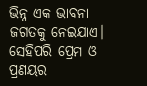ଭିନ୍ନ ଏକ ଭାବନା ଜଗତକୁ ନେଇଯାଏ। ସେହିପରି ପ୍ରେମ ଓ ପ୍ରଣୟର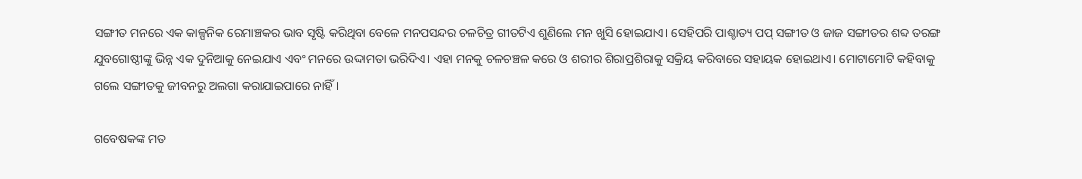ସଙ୍ଗୀତ ମନରେ ଏକ କାଳ୍ପନିକ ରେମାଞ୍ଚକର ଭାବ ସୃଷ୍ଟି କରିଥିବା ବେଳେ ମନପସନ୍ଦର ଚଳଚିତ୍ର ଗୀତଟିଏ ଶୁଣିଲେ ମନ ଖୁସି ହୋଇଯାଏ। ସେହିପରି ପାଶ୍ଚାତ୍ୟ ପପ୍ ସଙ୍ଗୀତ ଓ ଜାଜ ସଙ୍ଗୀତର ଶବ୍ଦ ତରଙ୍ଗ ଯୁବଗୋଷ୍ଠୀଙ୍କୁ ଭିନ୍ନ ଏକ ଦୁନିଆକୁ ନେଇଯାଏ ଏବଂ ମନରେ ଉଦ୍ଦାମତା ଭରିଦିଏ। ଏହା ମନକୁ ଚଳଚଞ୍ଚଳ କରେ ଓ ଶରୀର ଶିରାପ୍ରଶିରାକୁ ସକ୍ରିୟ କରିବାରେ ସହାୟକ ହୋଇଥାଏ। ମୋଟାମୋଟି କହିବାକୁ ଗଲେ ସଙ୍ଗୀତକୁ ଜୀବନରୁ ଅଲଗା କରାଯାଇପାରେ ନାହିଁ।

ଗବେଷକଙ୍କ ମତ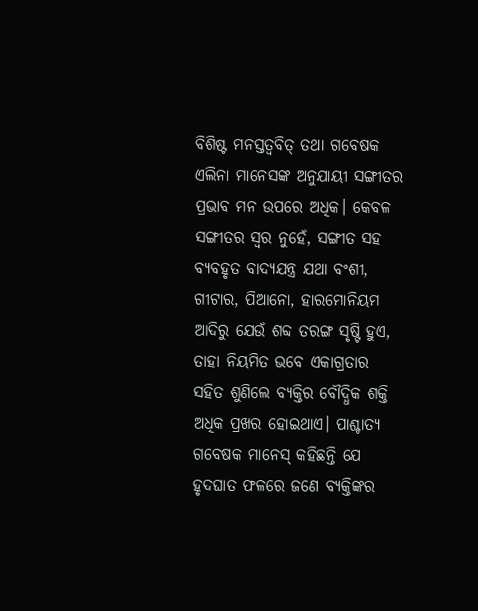ବିଶିଷ୍ଟ ମନସ୍ତତ୍ୱବିତ୍ ତଥା ଗବେଷକ ଏଲିନା ମାନେସଙ୍କ ଅନୁଯାୟୀ ସଙ୍ଗୀତର ପ୍ରଭାବ ମନ ଉପରେ ଅଧିକ। କେବଳ ସଙ୍ଗୀତର ସ୍ୱର ନୁହେଁ, ସଙ୍ଗୀତ ସହ ବ୍ୟବହୃତ ବାଦ୍ୟଯନ୍ତ୍ର ଯଥା ବଂଶୀ, ଗୀଟାର, ପିଆନୋ, ହାରମୋନିୟମ ଆଦିରୁ ଯେଉଁ ଶବ୍ଦ ତରଙ୍ଗ ସୃଷ୍ଟି ହୁଏ, ତାହା ନିୟମିତ ଭବେ ଏକାଗ୍ରତାର ସହିତ ଶୁଣିଲେ ବ୍ୟକ୍ତିର ବୌଦ୍ଧିକ ଶକ୍ତି ଅଧିକ ପ୍ରଖର ହୋଇଥାଏ। ପାଶ୍ଚାତ୍ୟ ଗବେଷକ ମାନେସ୍ କହିଛନ୍ତି ଯେ ହୃଦଘାତ ଫଳରେ ଜଣେ ବ୍ୟକ୍ତିଙ୍କର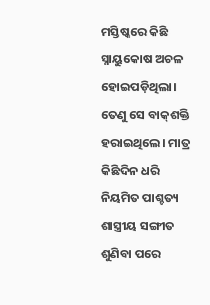ମସ୍ତିଷ୍କରେ କିଛି ସ୍ନାୟୁକୋଷ ଅଚଳ ହୋଇପଡ଼ିଥିଲା। ତେଣୁ ସେ ବାକ୍‌ଶକ୍ତି ହରାଇଥିଲେ। ମାତ୍ର କିଛିଦିନ ଧରି ନିୟମିତ ପାଶ୍ଚତ୍ୟ ଶାସ୍ତ୍ରୀୟ ସଙ୍ଗୀତ ଶୁଣିବା ପରେ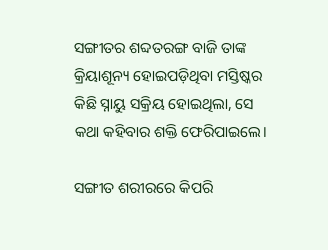ସଙ୍ଗୀତର ଶବ୍ଦତରଙ୍ଗ ବାଜି ତାଙ୍କ କ୍ରିୟାଶୂନ୍ୟ ହୋଇପଡ଼ିଥିବା ମସ୍ତିଷ୍କର କିଛି ସ୍ନାୟୁ ସକ୍ରିୟ ହୋଇଥିଲା, ସେ କଥା କହିବାର ଶକ୍ତି ଫେରିପାଇଲେ।

ସଙ୍ଗୀତ ଶରୀରରେ କିପରି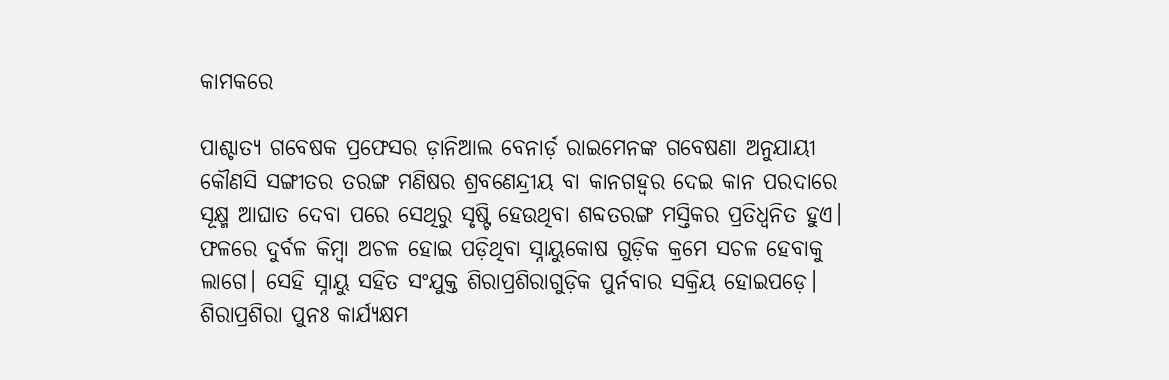କାମକରେ

ପାଶ୍ଚାତ୍ୟ ଗବେଷକ ପ୍ରଫେସର ଡ଼ାନିଆଲ ବେନାର୍ଡ଼ ରାଇମେନଙ୍କ ଗବେଷଣା ଅନୁଯାୟୀ କୌଣସି ସଙ୍ଗୀତର ତରଙ୍ଗ ମଣିଷର ଶ୍ରବଣେନ୍ଦ୍ରୀୟ ବା କାନଗହ୍ୱର ଦେଇ କାନ ପରଦାରେ ସୂକ୍ଷ୍ମ ଆଘାତ ଦେବା ପରେ ସେଥିରୁ ସୃଷ୍ଟି ହେଉଥିବା ଶବ୍ଦତରଙ୍ଗ ମସ୍ତିକର ପ୍ରତିଧ୍ୱନିତ ହୁଏ। ଫଳରେ ଦୁର୍ବଳ କିମ୍ବା ଅଚଳ ହୋଇ ପଡ଼ିଥିବା ସ୍ନାୟୁକୋଷ ଗୁଡ଼ିକ କ୍ରମେ ସଚଳ ହେବାକୁ ଲାଗେ। ସେହି ସ୍ନାୟୁ ସହିତ ସଂଯୁକ୍ତ ଶିରାପ୍ରଶିରାଗୁଡ଼ିକ ପୁର୍ନବାର ସକ୍ରିୟ ହୋଇପଡ଼େ। ଶିରାପ୍ରଶିରା ପୁନଃ କାର୍ଯ୍ୟକ୍ଷମ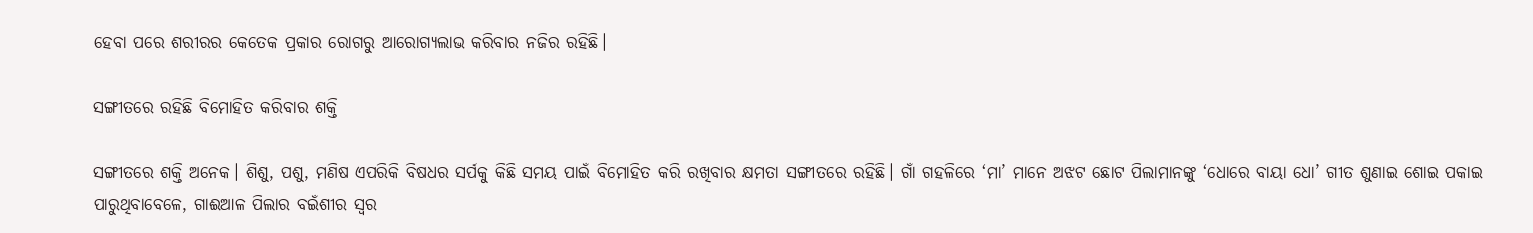ହେବା ପରେ ଶରୀରର କେତେକ ପ୍ରକାର ରୋଗରୁ ଆରୋଗ୍ୟଲାଭ କରିବାର ନଜିର ରହିଛି।

ସଙ୍ଗୀତରେ ରହିଛି ବିମୋହିତ କରିବାର ଶକ୍ତି

ସଙ୍ଗୀତରେ ଶକ୍ତି ଅନେକ। ଶିଶୁ, ପଶୁ, ମଣିଷ ଏପରିକି ବିଷଧର ସର୍ପକୁ କିଛି ସମୟ ପାଇଁ ବିମୋହିତ କରି ରଖିବାର କ୍ଷମତା ସଙ୍ଗୀତରେ ରହିଛି। ଗାଁ ଗହଳିରେ ‘ମା’ ମାନେ ଅଝଟ ଛୋଟ ପିଲାମାନଙ୍କୁ ‘ଧୋରେ ବାୟା ଧୋ’ ଗୀତ ଶୁଣାଇ ଶୋଇ ପକାଇ ପାରୁଥିବାବେଳେ, ଗାଈଆଳ ପିଲାର ବଇଁଶୀର ସ୍ୱର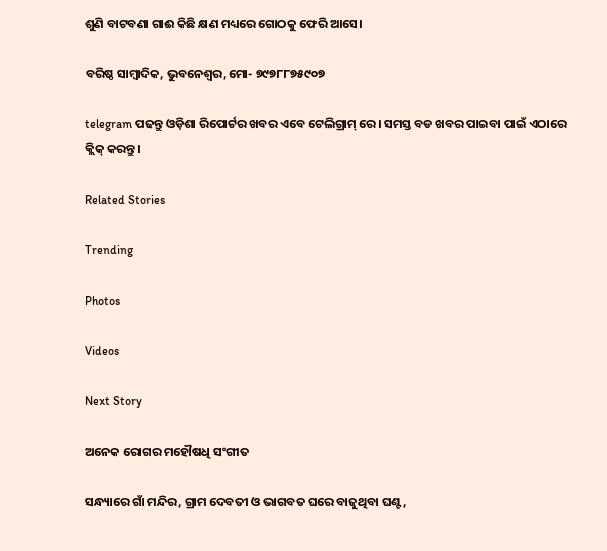ଶୁଣି ବାଟବଣା ଗାଈ କିଛି କ୍ଷଣ ମଧ୍ୟରେ ଗୋଠକୁ ଫେରି ଆସେ।

ବରିଷ୍ଠ ସାମ୍ବାଦିକ, ଭୁବନେଶ୍ୱର, ମୋ- ୭୯୭୮୮୭୫୯୦୭

telegram ପଢନ୍ତୁ ଓଡ଼ିଶା ରିପୋର୍ଟର ଖବର ଏବେ ଟେଲିଗ୍ରାମ୍ ରେ। ସମସ୍ତ ବଡ ଖବର ପାଇବା ପାଇଁ ଏଠାରେ କ୍ଲିକ୍ କରନ୍ତୁ।

Related Stories

Trending

Photos

Videos

Next Story

ଅନେକ ରୋଗର ମହୌଷଧି ସଂଗୀତ

ସନ୍ଧ୍ୟାରେ ଗାଁ ମନ୍ଦିର, ଗ୍ରାମ ଦେବତୀ ଓ ଭାଗବତ ଘରେ ବାଜୁଥିବା ଘଣ୍ଟ,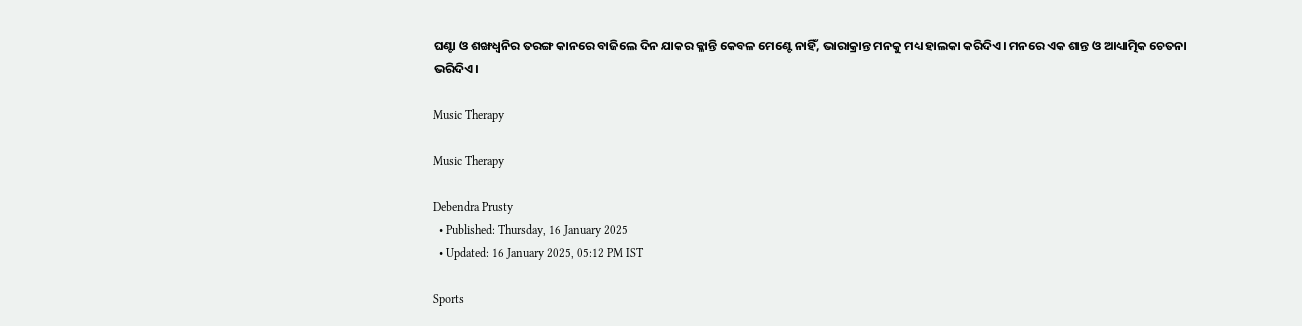ଘଣ୍ଟା ଓ ଶଙ୍ଖଧ୍ୱନିର ତରଙ୍ଗ କାନରେ ବାଜିଲେ ଦିନ ଯାକର କ୍ଳାନ୍ତି କେବଳ ମେଣ୍ଟେ ନାହିଁ, ଭାରାକ୍ରାନ୍ତ ମନକୁ ମଧ୍ୟ ହାଲକା କରିଦିଏ। ମନରେ ଏକ ଶାନ୍ତ ଓ ଆଧ୍ୟାତ୍ମିକ ଚେତନା ଭରିଦିଏ।

Music Therapy

Music Therapy

Debendra Prusty
  • Published: Thursday, 16 January 2025
  • Updated: 16 January 2025, 05:12 PM IST

Sports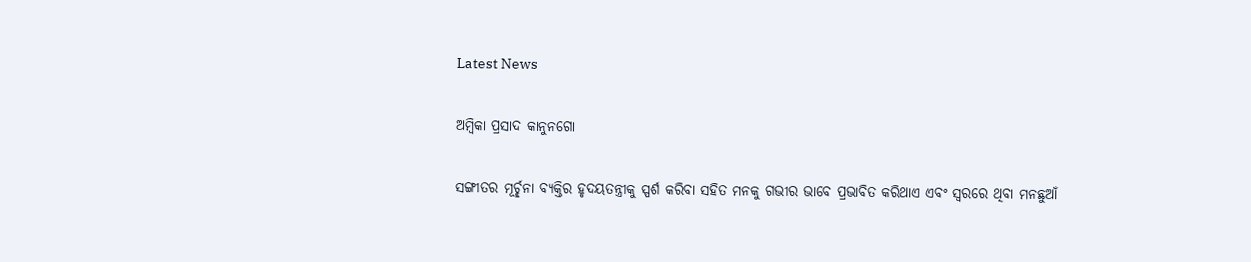Latest News

ଅମ୍ବିକା ପ୍ରସାଦ କାନୁନଗୋ

ସଙ୍ଗୀତର ମୂର୍ଚ୍ଛନା ବ୍ୟକ୍ତିର ହୃଦୟତନ୍ତ୍ରୀକୁ ସ୍ପର୍ଶ କରିବା ସହିତ ମନକୁ ଗଭୀର ଭାବେ ପ୍ରଭାବିତ କରିଥାଏ ଏବଂ ସ୍ୱରରେ ଥିବା ମନଛୁଆଁ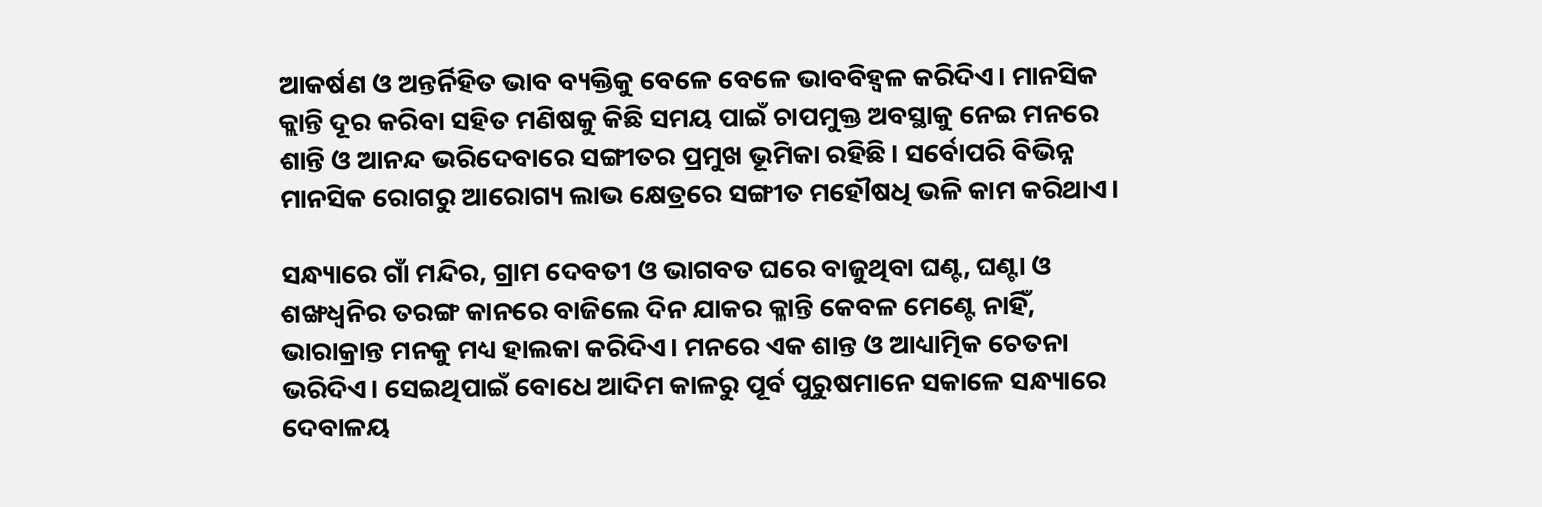ଆକର୍ଷଣ ଓ ଅନ୍ତର୍ନିହିତ ଭାବ ବ୍ୟକ୍ତିକୁ ବେଳେ ବେଳେ ଭାବବିହ୍ୱଳ କରିଦିଏ। ମାନସିକ କ୍ଲାନ୍ତି ଦୂର କରିବା ସହିତ ମଣିଷକୁ କିଛି ସମୟ ପାଇଁ ଚାପମୁକ୍ତ ଅବସ୍ଥାକୁ ନେଇ ମନରେ ଶାନ୍ତି ଓ ଆନନ୍ଦ ଭରିଦେବାରେ ସଙ୍ଗୀତର ପ୍ରମୁଖ ଭୂମିକା ରହିଛି। ସର୍ବୋପରି ବିଭିନ୍ନ ମାନସିକ ରୋଗରୁ ଆରୋଗ୍ୟ ଲାଭ କ୍ଷେତ୍ରରେ ସଙ୍ଗୀତ ମହୌଷଧି ଭଳି କାମ କରିଥାଏ।

ସନ୍ଧ୍ୟାରେ ଗାଁ ମନ୍ଦିର, ଗ୍ରାମ ଦେବତୀ ଓ ଭାଗବତ ଘରେ ବାଜୁଥିବା ଘଣ୍ଟ, ଘଣ୍ଟା ଓ ଶଙ୍ଖଧ୍ୱନିର ତରଙ୍ଗ କାନରେ ବାଜିଲେ ଦିନ ଯାକର କ୍ଳାନ୍ତି କେବଳ ମେଣ୍ଟେ ନାହିଁ, ଭାରାକ୍ରାନ୍ତ ମନକୁ ମଧ୍ୟ ହାଲକା କରିଦିଏ। ମନରେ ଏକ ଶାନ୍ତ ଓ ଆଧ୍ୟାତ୍ମିକ ଚେତନା ଭରିଦିଏ। ସେଇଥିପାଇଁ ବୋଧେ ଆଦିମ କାଳରୁ ପୂର୍ବ ପୁରୁଷମାନେ ସକାଳେ ସନ୍ଧ୍ୟାରେ ଦେବାଳୟ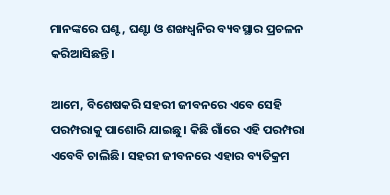ମାନଙ୍କରେ ଘଣ୍ଟ, ଘଣ୍ଟା ଓ ଶଙ୍ଖଧ୍ୱନିର ବ୍ୟବସ୍ଥାର ପ୍ରଚଳନ କରିଆସିଛନ୍ତି।

ଆମେ, ବିଶେଷକରି ସହରୀ ଜୀବନରେ ଏବେ ସେହି ପରମ୍ପରାକୁ ପାଶୋରି ଯାଇଛୁ। କିଛି ଗାଁରେ ଏହି ପରମ୍ପରା ଏବେବି ଚାଲିଛି। ସହରୀ ଜୀବନରେ ଏହାର ବ୍ୟତିକ୍ରମ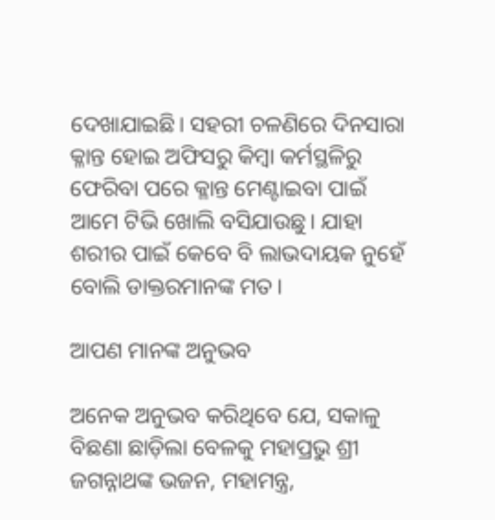ଦେଖାଯାଇଛି। ସହରୀ ଚଳଣିରେ ଦିନସାରା କ୍ଳାନ୍ତ ହୋଇ ଅଫିସରୁ କିମ୍ବା କର୍ମସ୍ଥଳିରୁ ଫେରିବା ପରେ କ୍ଳାନ୍ତ ମେଣ୍ଟାଇବା ପାଇଁ ଆମେ ଟିଭି ଖୋଲି ବସିଯାଉଛୁ। ଯାହା ଶରୀର ପାଇଁ କେବେ ବି ଲାଭଦାୟକ ନୁହେଁ ବୋଲି ଡାକ୍ତରମାନଙ୍କ ମତ।

ଆପଣ ମାନଙ୍କ ଅନୁଭବ

ଅନେକ ଅନୁଭବ କରିଥିବେ ଯେ, ସକାଳୁ ବିଛଣା ଛାଡ଼ିଲା ବେଳକୁ ମହାପ୍ରଭୁ ଶ୍ରୀ ଜଗନ୍ନାଥଙ୍କ ଭଜନ, ମହାମନ୍ତ୍ର,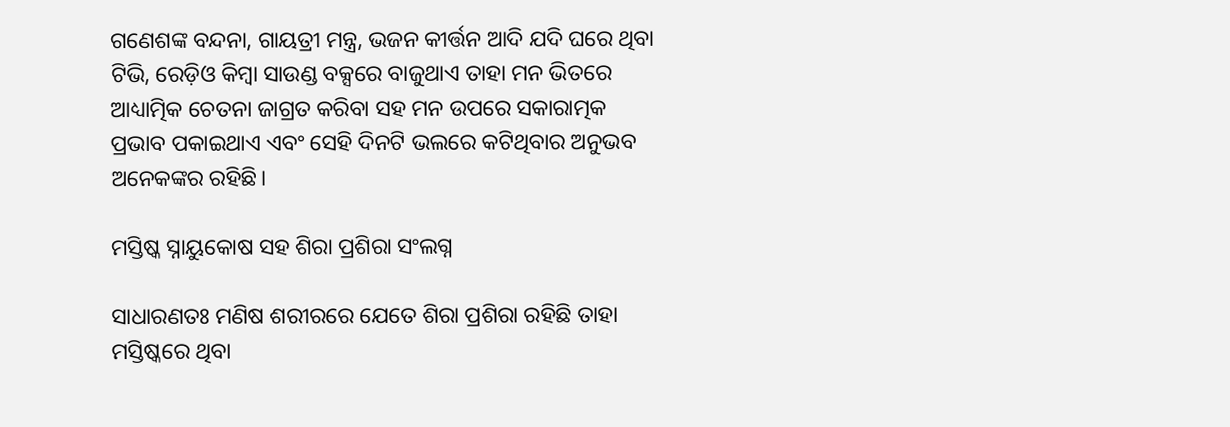ଗଣେଶଙ୍କ ବନ୍ଦନା, ଗାୟତ୍ରୀ ମନ୍ତ୍ର, ଭଜନ କୀର୍ତ୍ତନ ଆଦି ଯଦି ଘରେ ଥିବା ଟିଭି, ରେଡ଼ିଓ କିମ୍ବା ସାଉଣ୍ଡ ବକ୍ସରେ ବାଜୁଥାଏ ତାହା ମନ ଭିତରେ ଆଧ୍ୟାତ୍ମିକ ଚେତନା ଜାଗ୍ରତ କରିବା ସହ ମନ ଉପରେ ସକାରାତ୍ମକ ପ୍ରଭାବ ପକାଇଥାଏ ଏବଂ ସେହି ଦିନଟି ଭଲରେ କଟିଥିବାର ଅନୁଭବ ଅନେକଙ୍କର ରହିଛି।

ମସ୍ତିଷ୍କ ସ୍ନାୟୁକୋଷ ସହ ଶିରା ପ୍ରଶିରା ସଂଲଗ୍ନ

ସାଧାରଣତଃ ମଣିଷ ଶରୀର‌ରେ ଯେତେ ଶିରା ପ୍ରଶିରା ରହିଛି ତାହା ମସ୍ତିଷ୍କରେ ଥିବା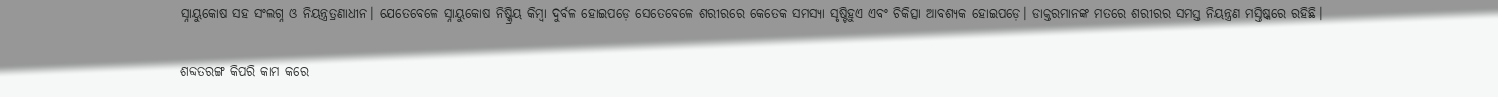ସ୍ନାୟୁକୋଷ ସହ ସଂଲଗ୍ନ ଓ ନିୟନ୍ତ୍ରତ୍ରଣାଧୀନ। ଯେତେବେଳେ ସ୍ନାୟୁକୋଷ ନିଷ୍କ୍ରିୟ କିମ୍ବା ଦୁର୍ବଳ ହୋଇପଡ଼େ ସେତେବେଳେ ଶରୀରରେ କେତେକ ସମସ୍ୟା ସୃଷ୍ଟିହୁଏ ଏବଂ ଚିକିତ୍ସା ଆବଶ୍ୟକ ହୋଇପଡ଼େ। ଡାକ୍ତରମାନଙ୍କ ମତରେ ଶରୀରର ସମସ୍ତ ନିୟନ୍ତ୍ରଣ ମସ୍ତିଷ୍କରେ ରହିଛି।

ଶବ୍ଦତରଙ୍ଗ କିପରି କାମ କରେ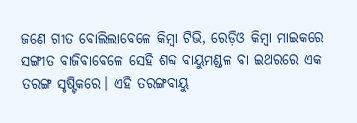ଜଣେ ଗୀତ ବୋଲିଲାବେଳେ କିମ୍ବା ଟିଭି, ରେଡ଼ିଓ କିମ୍ବା ମାଇକରେ ସଙ୍ଗୀତ ବାଜିବାବେଳେ ସେହି ଶବ୍ଦ ବାୟୁମଣ୍ଡଳ ବା ଇଥରରେ ଏକ ତରଙ୍ଗ ସୃଷ୍ଟିକରେ। ଏହି ତରଙ୍ଗବାୟୁ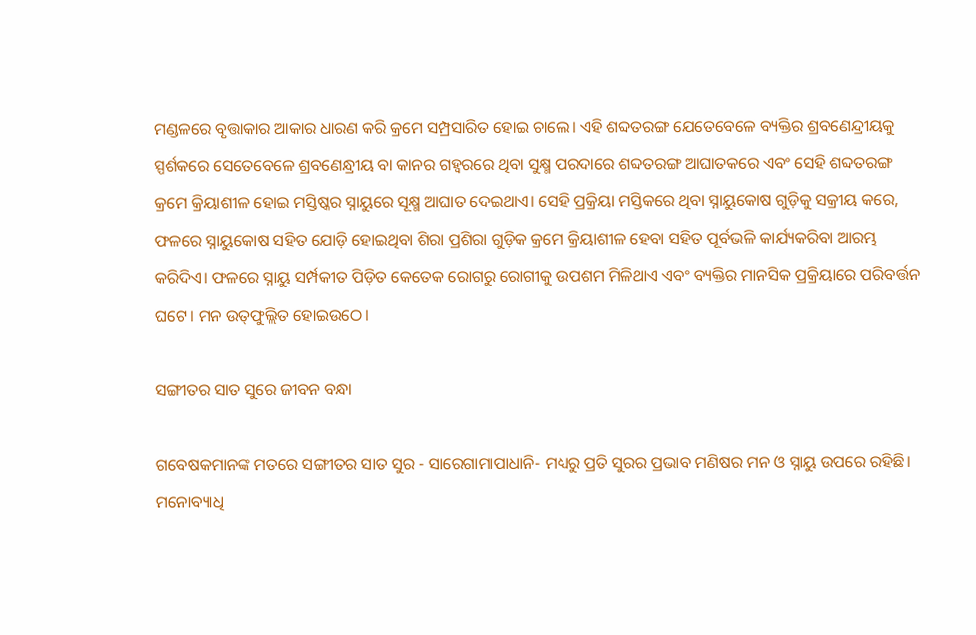ମଣ୍ଡଳରେ ବୃତ୍ତାକାର ଆକାର ଧାରଣ କରି କ୍ରମେ ସମ୍ପ୍ରସାରିତ ହୋଇ ଚାଲେ। ଏହି ଶବ୍ଦତରଙ୍ଗ ଯେତେବେଳେ ବ୍ୟକ୍ତିର ଶ୍ରବଣେନ୍ଦ୍ରୀୟକୁ ସ୍ପର୍ଶକରେ ସେତେବେଳେ ଶ୍ରବଣେନ୍ଧ୍ରୀୟ ବା କାନର ଗହ୍ୱରରେ ଥିବା ସୁକ୍ଷ୍ମ ପରଦାରେ ଶବ୍ଦତରଙ୍ଗ ଆଘାତକରେ ଏବଂ ସେହି ଶବ୍ଦତରଙ୍ଗ କ୍ରମେ କ୍ରିୟାଶୀଳ ହୋଇ ମସ୍ତିଷ୍କର ସ୍ନାୟୁରେ ସୂକ୍ଷ୍ମ ଆଘାତ ଦେଇଥାଏ। ସେହି ପ୍ରକ୍ରିୟା ମସ୍ତିକରେ ଥିବା ସ୍ନାୟୁକୋଷ ଗୁଡ଼ିକୁ ସକ୍ରୀୟ କରେ, ଫଳରେ ସ୍ନାୟୁକୋଷ ସହିତ ଯୋଡ଼ି ହୋଇଥିବା ଶିରା ପ୍ରଶିରା ଗୁଡ଼ିକ କ୍ରମେ କ୍ରିୟାଶୀଳ ହେବା ସହିତ ପୂର୍ବଭଳି କାର୍ଯ୍ୟକରିବା ଆରମ୍ଭ କରିଦିଏ। ଫଳରେ ସ୍ନାୟୁ ସର୍ମ୍ପକୀତ ପିଡ଼ିତ କେତେକ ରୋଗରୁ ରୋଗୀକୁ ଉପଶମ ମିଳିଥାଏ ଏବଂ ବ୍ୟକ୍ତିର ମାନସିକ ପ୍ରକ୍ରିୟାରେ ପରିବର୍ତ୍ତନ ଘଟେ। ମନ ଉତ୍‌ଫୁଲ୍ଲିତ ହୋଇଉଠେ।

ସଙ୍ଗୀତର ସାତ ସୁରେ ଜୀବନ ବନ୍ଧା

ଗବେଷକମାନଙ୍କ ମତରେ ସଙ୍ଗୀତର ସାତ ସୁର - ସାରେଗାମାପାଧାନି- ମଧ୍ୟରୁ ପ୍ରତି ସୁରର ପ୍ରଭାବ ମଣିଷର ମନ ଓ ସ୍ନାୟୁ ଉପରେ ରହିଛି। ମନୋବ୍ୟାଧି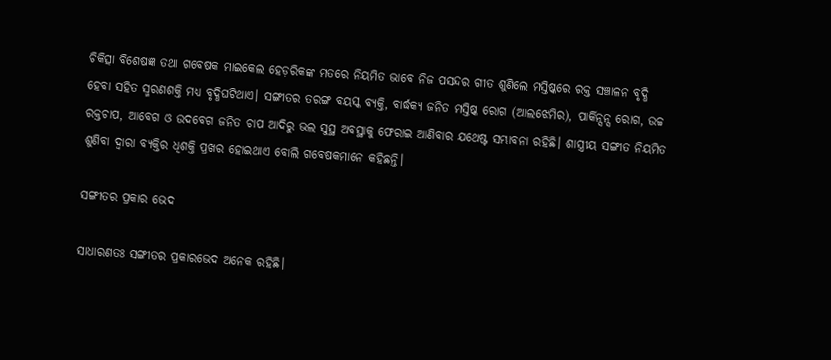ଚିକିତ୍ସା ବିଶେଷଜ୍ଞ ତଥା ଗବେଷକ ମାଇକେଲ ହେଡ଼ରିକଙ୍କ ମତରେ ନିୟମିତ ଭାବେ ନିଜ ପସନ୍ଦର ଗୀତ ଶୁଣିଲେ ମସ୍ତିଷ୍କରେ ରକ୍ତ ସଞ୍ଚାଳନ ବୃଦ୍ଧି ହେବା ସହିତ ସ୍ମରଣଶକ୍ତି ମଧ୍ୟ ବୃଦ୍ଧିଘଟିଥାଏ। ସଙ୍ଗୀତର ତରଙ୍ଗ ବୟସ୍କ ବ୍ୟକ୍ତି, ବାର୍ଦ୍ଧକ୍ୟ ଜନିତ ମସ୍ତି‌ଷ୍କ ରୋଗ (ଆଲଝେମିର), ପାର୍କିନ୍ସନ୍ସ ରୋଗ, ଉଚ୍ଚ ରକ୍ତଚାପ, ଆବେଗ ଓ ଉଦବେଗ ଜନିତ ଚାପ ଆଦିରୁ ଭଲ ସୁସ୍ଥ ଅବସ୍ଥାକୁ ଫେରାଇ ଆଣିବାର ଯଥେଷ୍ଟ ସମ୍ଭାବନା ରହିଛି। ଶାସ୍ତ୍ରୀୟ ସଙ୍ଗୀତ ନିୟମିତ ଶୁଣିବା ଦ୍ୱାରା ବ୍ୟକ୍ତିର ଧିଶକ୍ତି ପ୍ରଖର ହୋଇଥାଏ ବୋଲି ଗବେଷକମାନେ କହିଛନ୍ତି।

ସଙ୍ଗୀତର ପ୍ରକାର ଭେଦ

ସାଧାରଣତଃ ସଙ୍ଗୀତର ପ୍ରକାରଭେଦ ଅନେକ ରହିଛି।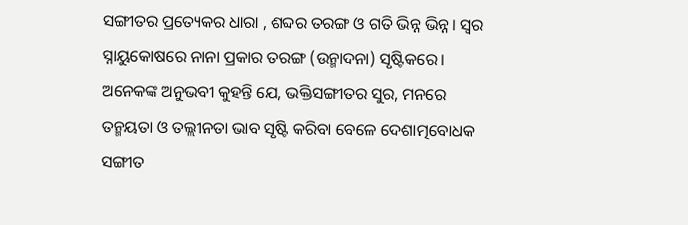ସଙ୍ଗୀତର ପ୍ରତ୍ୟେକର ଧାରା , ଶବ୍ଦର ତରଙ୍ଗ ଓ ଗତି ଭିନ୍ନ ଭିନ୍ନ। ସ୍ୱର ସ୍ନାୟୁକୋଷରେ ନାନା ପ୍ରକାର ତରଙ୍ଗ (ଉନ୍ମାଦନା) ସୃଷ୍ଟିକରେ। ଅନେକଙ୍କ ଅନୁଭବୀ କୁହନ୍ତି ଯେ, ଭକ୍ତିସଙ୍ଗୀତର ସୁର, ମନରେ ତନ୍ମୟତା ଓ ତଲ୍ଲୀନତା ଭାବ ସୃଷ୍ଟି କରିବା ବେଳେ ଦେଶାତ୍ମବୋଧକ ସଙ୍ଗୀତ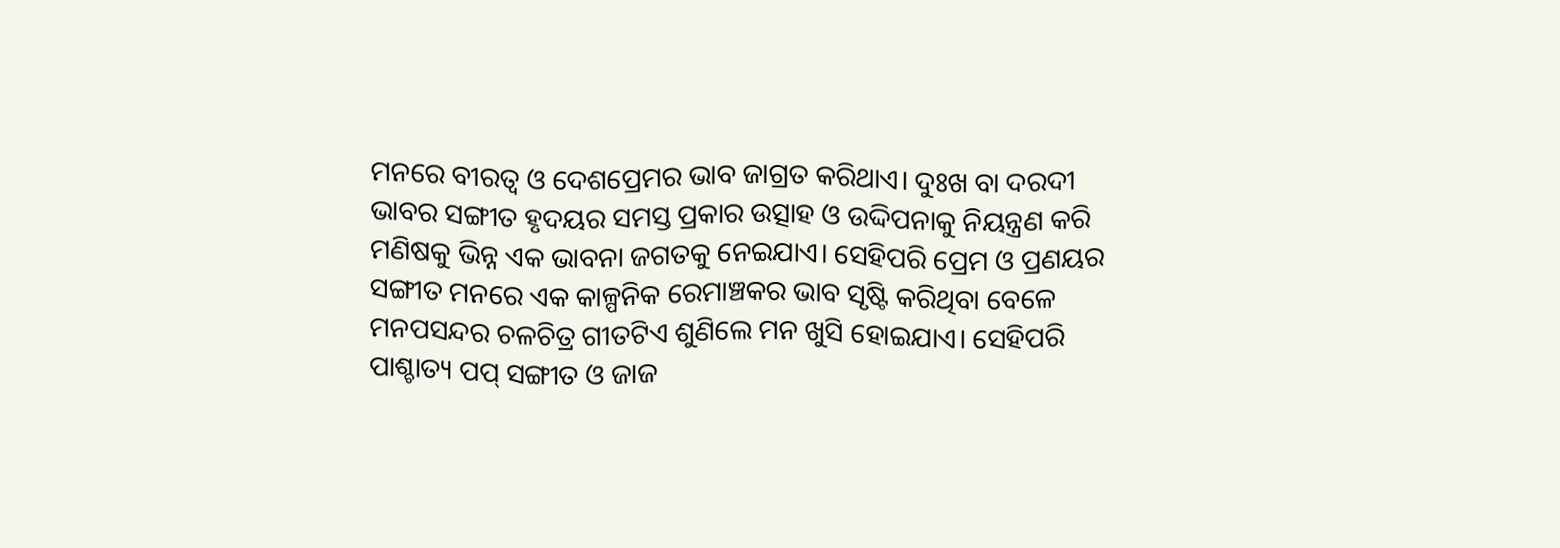ମନରେ ବୀରତ୍ୱ ଓ ଦେଶପ୍ରେମର ଭାବ ଜାଗ୍ରତ କରିଥାଏ। ଦୁଃଖ ବା ଦରଦୀ ଭାବର ସଙ୍ଗୀତ ହୃଦୟର ସମସ୍ତ ପ୍ରକାର ଉତ୍ସାହ ଓ ଉଦ୍ଦିପନାକୁ ନିୟନ୍ତ୍ରଣ କରି ମଣିଷକୁ ଭିନ୍ନ ଏକ ଭାବନା ଜଗତକୁ ନେଇଯାଏ। ସେହିପରି ପ୍ରେମ ଓ ପ୍ରଣୟର ସଙ୍ଗୀତ ମନରେ ଏକ କାଳ୍ପନିକ ରେମାଞ୍ଚକର ଭାବ ସୃଷ୍ଟି କରିଥିବା ବେଳେ ମନପସନ୍ଦର ଚଳଚିତ୍ର ଗୀତଟିଏ ଶୁଣିଲେ ମନ ଖୁସି ହୋଇଯାଏ। ସେହିପରି ପାଶ୍ଚାତ୍ୟ ପପ୍ ସଙ୍ଗୀତ ଓ ଜାଜ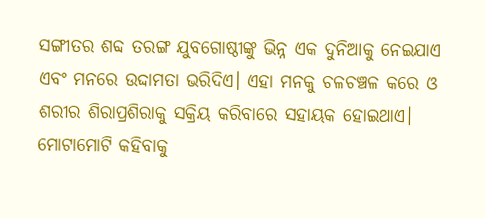ସଙ୍ଗୀତର ଶବ୍ଦ ତରଙ୍ଗ ଯୁବଗୋଷ୍ଠୀଙ୍କୁ ଭିନ୍ନ ଏକ ଦୁନିଆକୁ ନେଇଯାଏ ଏବଂ ମନରେ ଉଦ୍ଦାମତା ଭରିଦିଏ। ଏହା ମନକୁ ଚଳଚଞ୍ଚଳ କରେ ଓ ଶରୀର ଶିରାପ୍ରଶିରାକୁ ସକ୍ରିୟ କରିବାରେ ସହାୟକ ହୋଇଥାଏ। ମୋଟାମୋଟି କହିବାକୁ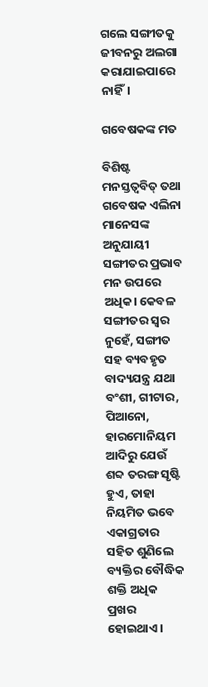ଗଲେ ସଙ୍ଗୀତକୁ ଜୀବନରୁ ଅଲଗା କରାଯାଇପାରେ ନାହିଁ।

ଗବେଷକଙ୍କ ମତ

ବିଶିଷ୍ଟ ମନସ୍ତତ୍ୱବିତ୍ ତଥା ଗବେଷକ ଏଲିନା ମାନେସଙ୍କ ଅନୁଯାୟୀ ସଙ୍ଗୀତର ପ୍ରଭାବ ମନ ଉପରେ ଅଧିକ। କେବଳ ସଙ୍ଗୀତର ସ୍ୱର ନୁହେଁ, ସଙ୍ଗୀତ ସହ ବ୍ୟବହୃତ ବାଦ୍ୟଯନ୍ତ୍ର ଯଥା ବଂଶୀ, ଗୀଟାର, ପିଆନୋ, ହାରମୋନିୟମ ଆଦିରୁ ଯେଉଁ ଶବ୍ଦ ତରଙ୍ଗ ସୃଷ୍ଟି ହୁଏ, ତାହା ନିୟମିତ ଭବେ ଏକାଗ୍ରତାର ସହିତ ଶୁଣିଲେ ବ୍ୟକ୍ତିର ବୌଦ୍ଧିକ ଶକ୍ତି ଅଧିକ ପ୍ରଖର ହୋଇଥାଏ।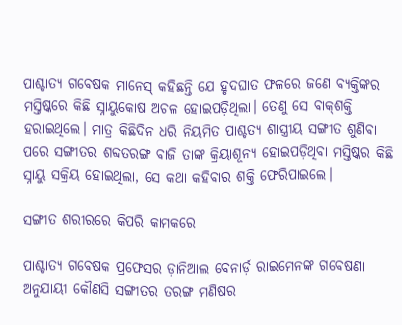ପାଶ୍ଚାତ୍ୟ ଗବେଷକ ମାନେସ୍ କହିଛନ୍ତି ଯେ ହୃଦଘାତ ଫଳରେ ଜଣେ ବ୍ୟକ୍ତିଙ୍କର ମସ୍ତିଷ୍କରେ କିଛି ସ୍ନାୟୁକୋଷ ଅଚଳ ହୋଇପଡ଼ିଥିଲା। ତେଣୁ ସେ ବାକ୍‌ଶକ୍ତି ହରାଇଥିଲେ। ମାତ୍ର କିଛିଦିନ ଧରି ନିୟମିତ ପାଶ୍ଚତ୍ୟ ଶାସ୍ତ୍ରୀୟ ସଙ୍ଗୀତ ଶୁଣିବା ପରେ ସଙ୍ଗୀତର ଶବ୍ଦତରଙ୍ଗ ବାଜି ତାଙ୍କ କ୍ରିୟାଶୂନ୍ୟ ହୋଇପଡ଼ିଥିବା ମସ୍ତିଷ୍କର କିଛି ସ୍ନାୟୁ ସକ୍ରିୟ ହୋଇଥିଲା, ସେ କଥା କହିବାର ଶକ୍ତି ଫେରିପାଇଲେ।

ସଙ୍ଗୀତ ଶରୀରରେ କିପରି କାମକରେ

ପାଶ୍ଚାତ୍ୟ ଗବେଷକ ପ୍ରଫେସର ଡ଼ାନିଆଲ ବେନାର୍ଡ଼ ରାଇମେନଙ୍କ ଗବେଷଣା ଅନୁଯାୟୀ କୌଣସି ସଙ୍ଗୀତର ତରଙ୍ଗ ମଣିଷର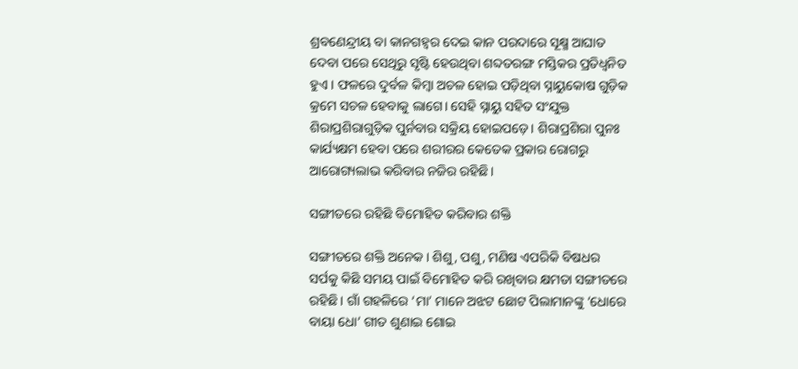ଶ୍ରବଣେନ୍ଦ୍ରୀୟ ବା କାନଗହ୍ୱର ଦେଇ କାନ ପରଦାରେ ସୂକ୍ଷ୍ମ ଆଘାତ ଦେବା ପରେ ସେଥିରୁ ସୃଷ୍ଟି ହେଉଥିବା ଶବ୍ଦତରଙ୍ଗ ମସ୍ତିକର ପ୍ରତିଧ୍ୱନିତ ହୁଏ। ଫଳରେ ଦୁର୍ବଳ କିମ୍ବା ଅଚଳ ହୋଇ ପଡ଼ିଥିବା ସ୍ନାୟୁକୋଷ ଗୁଡ଼ିକ କ୍ରମେ ସଚଳ ହେବାକୁ ଲାଗେ। ସେହି ସ୍ନାୟୁ ସହିତ ସଂଯୁକ୍ତ ଶିରାପ୍ରଶିରାଗୁଡ଼ିକ ପୁର୍ନବାର ସକ୍ରିୟ ହୋଇପଡ଼େ। ଶିରାପ୍ରଶିରା ପୁନଃ କାର୍ଯ୍ୟକ୍ଷମ ହେବା ପରେ ଶରୀରର କେତେକ ପ୍ରକାର ରୋଗରୁ ଆରୋଗ୍ୟଲାଭ କରିବାର ନଜିର ରହିଛି।

ସଙ୍ଗୀତରେ ରହିଛି ବିମୋହିତ କରିବାର ଶକ୍ତି

ସଙ୍ଗୀତରେ ଶକ୍ତି ଅନେକ। ଶିଶୁ, ପଶୁ, ମଣିଷ ଏପରିକି ବିଷଧର ସର୍ପକୁ କିଛି ସମୟ ପାଇଁ ବିମୋହିତ କରି ରଖିବାର କ୍ଷମତା ସଙ୍ଗୀତରେ ରହିଛି। ଗାଁ ଗହଳିରେ ‘ମା’ ମାନେ ଅଝଟ ଛୋଟ ପିଲାମାନଙ୍କୁ ‘ଧୋରେ ବାୟା ଧୋ’ ଗୀତ ଶୁଣାଇ ଶୋଇ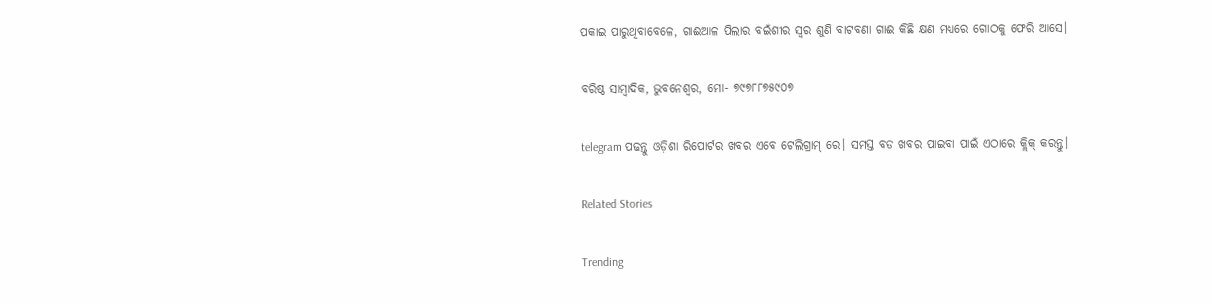ପକାଇ ପାରୁଥିବାବେଳେ, ଗାଈଆଳ ପିଲାର ବଇଁଶୀର ସ୍ୱର ଶୁଣି ବାଟବଣା ଗାଈ କିଛି କ୍ଷଣ ମଧ୍ୟରେ ଗୋଠକୁ ଫେରି ଆସେ।

ବରିଷ୍ଠ ସାମ୍ବାଦିକ, ଭୁବନେଶ୍ୱର, ମୋ- ୭୯୭୮୮୭୫୯୦୭

telegram ପଢନ୍ତୁ ଓଡ଼ିଶା ରିପୋର୍ଟର ଖବର ଏବେ ଟେଲିଗ୍ରାମ୍ ରେ। ସମସ୍ତ ବଡ ଖବର ପାଇବା ପାଇଁ ଏଠାରେ କ୍ଲିକ୍ କରନ୍ତୁ।

Related Stories

Trending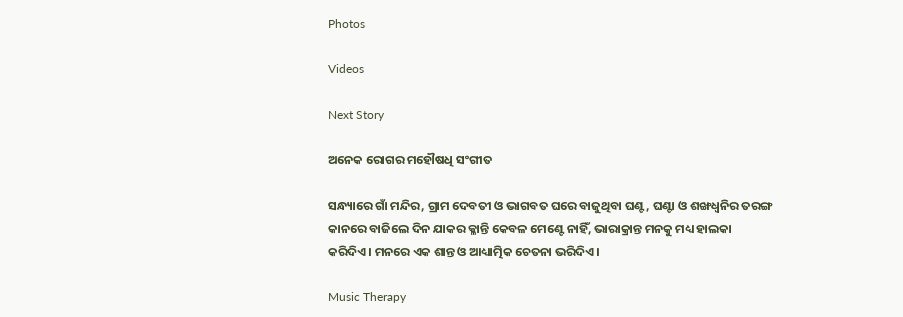Photos

Videos

Next Story

ଅନେକ ରୋଗର ମହୌଷଧି ସଂଗୀତ

ସନ୍ଧ୍ୟାରେ ଗାଁ ମନ୍ଦିର, ଗ୍ରାମ ଦେବତୀ ଓ ଭାଗବତ ଘରେ ବାଜୁଥିବା ଘଣ୍ଟ, ଘଣ୍ଟା ଓ ଶଙ୍ଖଧ୍ୱନିର ତରଙ୍ଗ କାନରେ ବାଜିଲେ ଦିନ ଯାକର କ୍ଳାନ୍ତି କେବଳ ମେଣ୍ଟେ ନାହିଁ, ଭାରାକ୍ରାନ୍ତ ମନକୁ ମଧ୍ୟ ହାଲକା କରିଦିଏ। ମନରେ ଏକ ଶାନ୍ତ ଓ ଆଧ୍ୟାତ୍ମିକ ଚେତନା ଭରିଦିଏ।

Music Therapy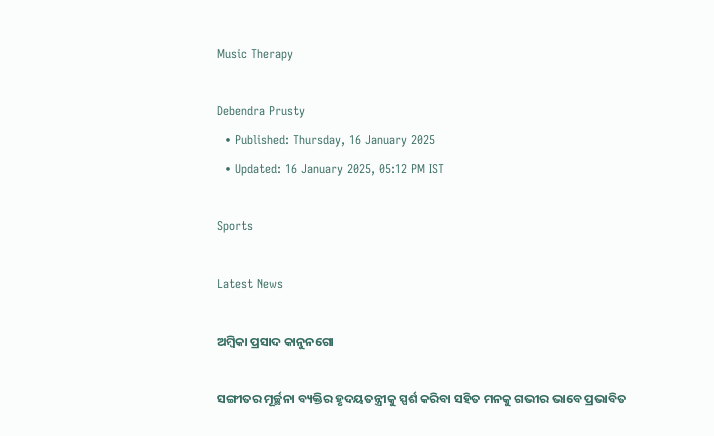Music Therapy

Debendra Prusty
  • Published: Thursday, 16 January 2025
  • Updated: 16 January 2025, 05:12 PM IST

Sports

Latest News

ଅମ୍ବିକା ପ୍ରସାଦ କାନୁନଗୋ

ସଙ୍ଗୀତର ମୂର୍ଚ୍ଛନା ବ୍ୟକ୍ତିର ହୃଦୟତନ୍ତ୍ରୀକୁ ସ୍ପର୍ଶ କରିବା ସହିତ ମନକୁ ଗଭୀର ଭାବେ ପ୍ରଭାବିତ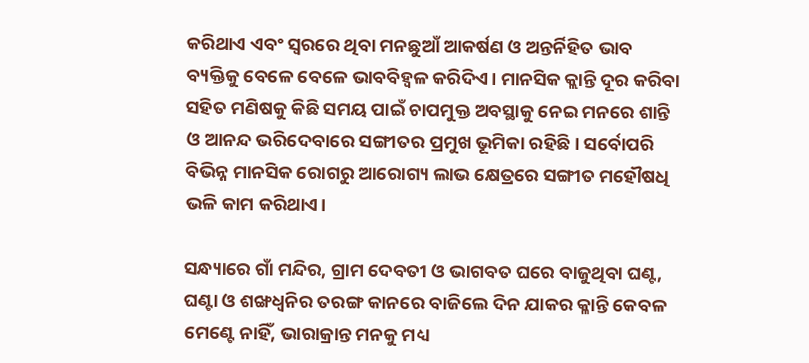କରିଥାଏ ଏବଂ ସ୍ୱରରେ ଥିବା ମନଛୁଆଁ ଆକର୍ଷଣ ଓ ଅନ୍ତର୍ନିହିତ ଭାବ ବ୍ୟକ୍ତିକୁ ବେଳେ ବେଳେ ଭାବବିହ୍ୱଳ କରିଦିଏ। ମାନସିକ କ୍ଲାନ୍ତି ଦୂର କରିବା ସହିତ ମଣିଷକୁ କିଛି ସମୟ ପାଇଁ ଚାପମୁକ୍ତ ଅବସ୍ଥାକୁ ନେଇ ମନରେ ଶାନ୍ତି ଓ ଆନନ୍ଦ ଭରିଦେବାରେ ସଙ୍ଗୀତର ପ୍ରମୁଖ ଭୂମିକା ରହିଛି। ସର୍ବୋପରି ବିଭିନ୍ନ ମାନସିକ ରୋଗରୁ ଆରୋଗ୍ୟ ଲାଭ କ୍ଷେତ୍ରରେ ସଙ୍ଗୀତ ମହୌଷଧି ଭଳି କାମ କରିଥାଏ।

ସନ୍ଧ୍ୟାରେ ଗାଁ ମନ୍ଦିର, ଗ୍ରାମ ଦେବତୀ ଓ ଭାଗବତ ଘରେ ବାଜୁଥିବା ଘଣ୍ଟ, ଘଣ୍ଟା ଓ ଶଙ୍ଖଧ୍ୱନିର ତରଙ୍ଗ କାନରେ ବାଜିଲେ ଦିନ ଯାକର କ୍ଳାନ୍ତି କେବଳ ମେଣ୍ଟେ ନାହିଁ, ଭାରାକ୍ରାନ୍ତ ମନକୁ ମଧ୍ୟ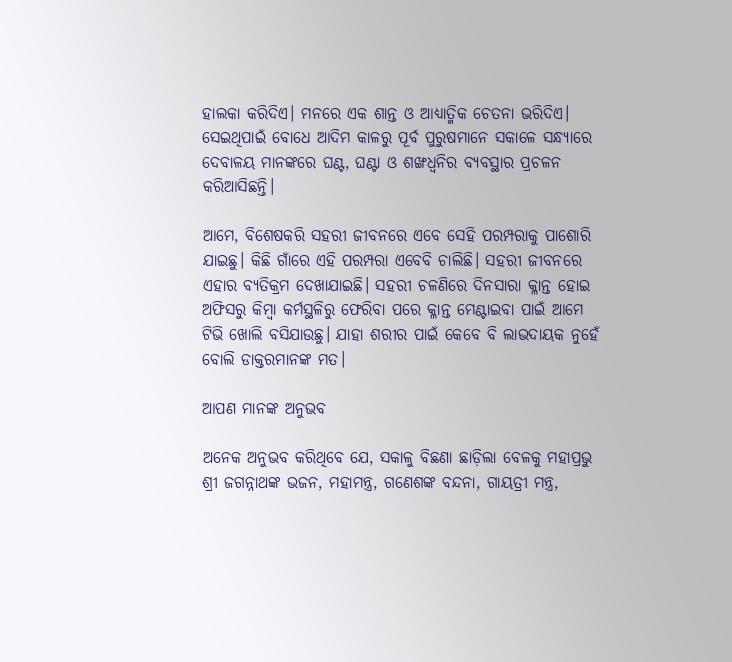ହାଲକା କରିଦିଏ। ମନରେ ଏକ ଶାନ୍ତ ଓ ଆଧ୍ୟାତ୍ମିକ ଚେତନା ଭରିଦିଏ। ସେଇଥିପାଇଁ ବୋଧେ ଆଦିମ କାଳରୁ ପୂର୍ବ ପୁରୁଷମାନେ ସକାଳେ ସନ୍ଧ୍ୟାରେ ଦେବାଳୟ ମାନଙ୍କରେ ଘଣ୍ଟ, ଘଣ୍ଟା ଓ ଶଙ୍ଖଧ୍ୱନିର ବ୍ୟବସ୍ଥାର ପ୍ରଚଳନ କରିଆସିଛନ୍ତି।

ଆମେ, ବିଶେଷକରି ସହରୀ ଜୀବନରେ ଏବେ ସେହି ପରମ୍ପରାକୁ ପାଶୋରି ଯାଇଛୁ। କିଛି ଗାଁରେ ଏହି ପରମ୍ପରା ଏବେବି ଚାଲିଛି। ସହରୀ ଜୀବନରେ ଏହାର ବ୍ୟତିକ୍ରମ ଦେଖାଯାଇଛି। ସହରୀ ଚଳଣିରେ ଦିନସାରା କ୍ଳାନ୍ତ ହୋଇ ଅଫିସରୁ କିମ୍ବା କର୍ମସ୍ଥଳିରୁ ଫେରିବା ପରେ କ୍ଳାନ୍ତ ମେଣ୍ଟାଇବା ପାଇଁ ଆମେ ଟିଭି ଖୋଲି ବସିଯାଉଛୁ। ଯାହା ଶରୀର ପାଇଁ କେବେ ବି ଲାଭଦାୟକ ନୁହେଁ ବୋଲି ଡାକ୍ତରମାନଙ୍କ ମତ।

ଆପଣ ମାନଙ୍କ ଅନୁଭବ

ଅନେକ ଅନୁଭବ କରିଥିବେ ଯେ, ସକାଳୁ ବିଛଣା ଛାଡ଼ିଲା ବେଳକୁ ମହାପ୍ରଭୁ ଶ୍ରୀ ଜଗନ୍ନାଥଙ୍କ ଭଜନ, ମହାମନ୍ତ୍ର, ଗଣେଶଙ୍କ ବନ୍ଦନା, ଗାୟତ୍ରୀ ମନ୍ତ୍ର,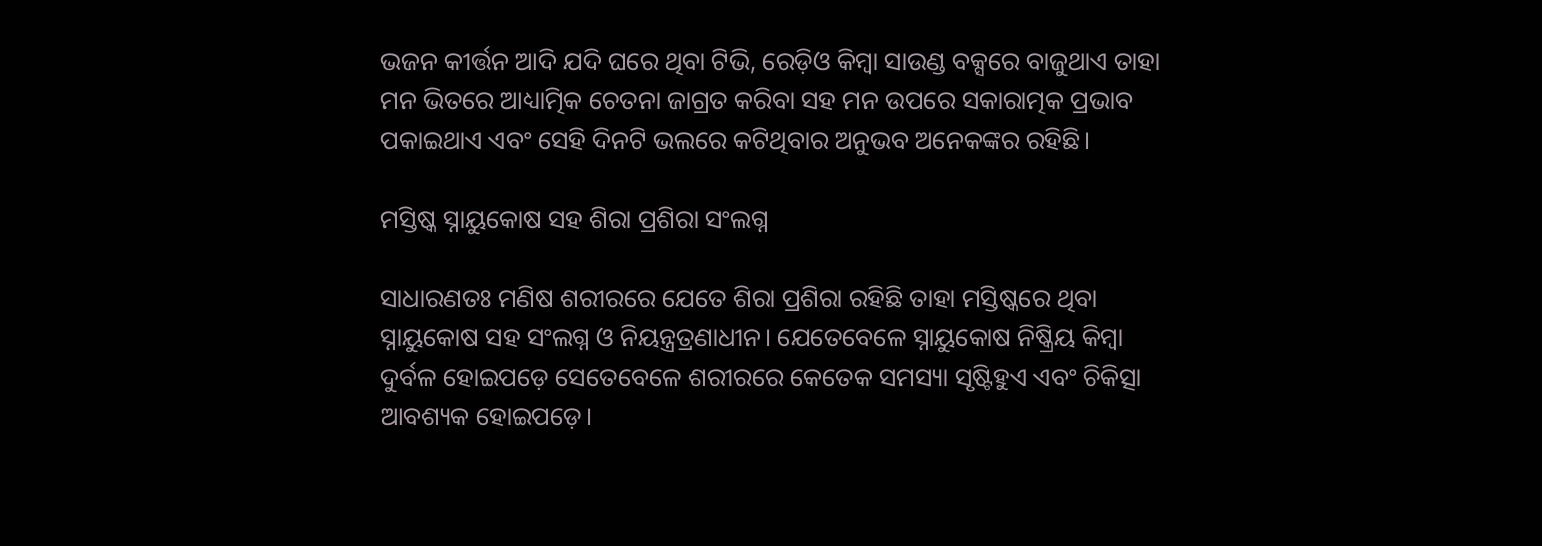ଭଜନ କୀର୍ତ୍ତନ ଆଦି ଯଦି ଘରେ ଥିବା ଟିଭି, ରେଡ଼ିଓ କିମ୍ବା ସାଉଣ୍ଡ ବକ୍ସରେ ବାଜୁଥାଏ ତାହା ମନ ଭିତରେ ଆଧ୍ୟାତ୍ମିକ ଚେତନା ଜାଗ୍ରତ କରିବା ସହ ମନ ଉପରେ ସକାରାତ୍ମକ ପ୍ରଭାବ ପକାଇଥାଏ ଏବଂ ସେହି ଦିନଟି ଭଲରେ କଟିଥିବାର ଅନୁଭବ ଅନେକଙ୍କର ରହିଛି।

ମସ୍ତିଷ୍କ ସ୍ନାୟୁକୋଷ ସହ ଶିରା ପ୍ରଶିରା ସଂଲଗ୍ନ

ସାଧାରଣତଃ ମଣିଷ ଶରୀର‌ରେ ଯେତେ ଶିରା ପ୍ରଶିରା ରହିଛି ତାହା ମସ୍ତିଷ୍କରେ ଥିବା ସ୍ନାୟୁକୋଷ ସହ ସଂଲଗ୍ନ ଓ ନିୟନ୍ତ୍ରତ୍ରଣାଧୀନ। ଯେତେବେଳେ ସ୍ନାୟୁକୋଷ ନିଷ୍କ୍ରିୟ କିମ୍ବା ଦୁର୍ବଳ ହୋଇପଡ଼େ ସେତେବେଳେ ଶରୀରରେ କେତେକ ସମସ୍ୟା ସୃଷ୍ଟିହୁଏ ଏବଂ ଚିକିତ୍ସା ଆବଶ୍ୟକ ହୋଇପଡ଼େ।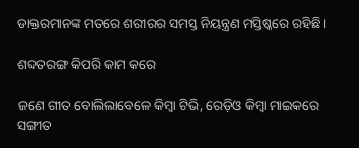ଡାକ୍ତରମାନଙ୍କ ମତରେ ଶରୀରର ସମସ୍ତ ନିୟନ୍ତ୍ରଣ ମସ୍ତିଷ୍କରେ ରହିଛି।

ଶବ୍ଦତରଙ୍ଗ କିପରି କାମ କରେ

ଜଣେ ଗୀତ ବୋଲିଲାବେଳେ କିମ୍ବା ଟିଭି, ରେଡ଼ିଓ କିମ୍ବା ମାଇକରେ ସଙ୍ଗୀତ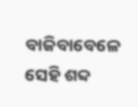ବାଜିବାବେଳେ ସେହି ଶବ୍ଦ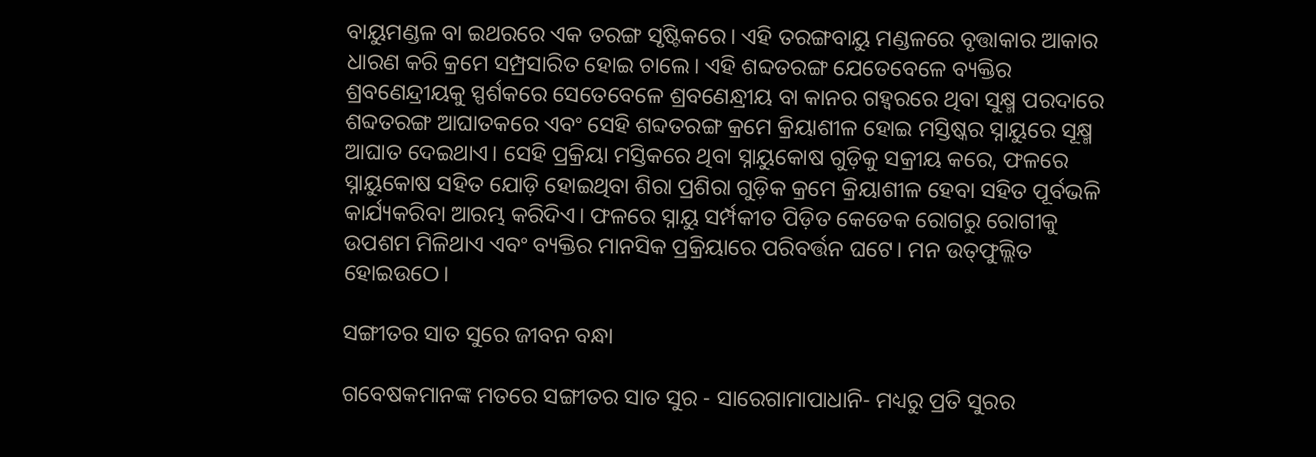ବାୟୁମଣ୍ଡଳ ବା ଇଥରରେ ଏକ ତରଙ୍ଗ ସୃଷ୍ଟିକରେ। ଏହି ତରଙ୍ଗବାୟୁ ମଣ୍ଡଳରେ ବୃତ୍ତାକାର ଆକାର ଧାରଣ କରି କ୍ରମେ ସମ୍ପ୍ରସାରିତ ହୋଇ ଚାଲେ। ଏହି ଶବ୍ଦତରଙ୍ଗ ଯେତେବେଳେ ବ୍ୟକ୍ତିର ଶ୍ରବଣେନ୍ଦ୍ରୀୟକୁ ସ୍ପର୍ଶକରେ ସେତେବେଳେ ଶ୍ରବଣେନ୍ଧ୍ରୀୟ ବା କାନର ଗହ୍ୱରରେ ଥିବା ସୁକ୍ଷ୍ମ ପରଦାରେ ଶବ୍ଦତରଙ୍ଗ ଆଘାତକରେ ଏବଂ ସେହି ଶବ୍ଦତରଙ୍ଗ କ୍ରମେ କ୍ରିୟାଶୀଳ ହୋଇ ମସ୍ତିଷ୍କର ସ୍ନାୟୁରେ ସୂକ୍ଷ୍ମ ଆଘାତ ଦେଇଥାଏ। ସେହି ପ୍ରକ୍ରିୟା ମସ୍ତିକରେ ଥିବା ସ୍ନାୟୁକୋଷ ଗୁଡ଼ିକୁ ସକ୍ରୀୟ କରେ, ଫଳରେ ସ୍ନାୟୁକୋଷ ସହିତ ଯୋଡ଼ି ହୋଇଥିବା ଶିରା ପ୍ରଶିରା ଗୁଡ଼ିକ କ୍ରମେ କ୍ରିୟାଶୀଳ ହେବା ସହିତ ପୂର୍ବଭଳି କାର୍ଯ୍ୟକରିବା ଆରମ୍ଭ କରିଦିଏ। ଫଳରେ ସ୍ନାୟୁ ସର୍ମ୍ପକୀତ ପିଡ଼ିତ କେତେକ ରୋଗରୁ ରୋଗୀକୁ ଉପଶମ ମିଳିଥାଏ ଏବଂ ବ୍ୟକ୍ତିର ମାନସିକ ପ୍ରକ୍ରିୟାରେ ପରିବର୍ତ୍ତନ ଘଟେ। ମନ ଉତ୍‌ଫୁଲ୍ଲିତ ହୋଇଉଠେ।

ସଙ୍ଗୀତର ସାତ ସୁରେ ଜୀବନ ବନ୍ଧା

ଗବେଷକମାନଙ୍କ ମତରେ ସଙ୍ଗୀତର ସାତ ସୁର - ସାରେଗାମାପାଧାନି- ମଧ୍ୟରୁ ପ୍ରତି ସୁରର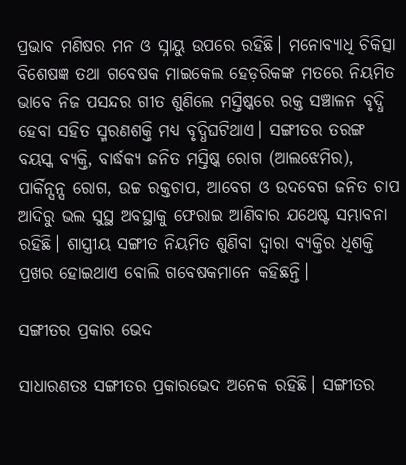ପ୍ରଭାବ ମଣିଷର ମନ ଓ ସ୍ନାୟୁ ଉପରେ ରହିଛି। ମନୋବ୍ୟାଧି ଚିକିତ୍ସା ବିଶେଷଜ୍ଞ ତଥା ଗବେଷକ ମାଇକେଲ ହେଡ଼ରିକଙ୍କ ମତରେ ନିୟମିତ ଭାବେ ନିଜ ପସନ୍ଦର ଗୀତ ଶୁଣିଲେ ମସ୍ତିଷ୍କରେ ରକ୍ତ ସଞ୍ଚାଳନ ବୃଦ୍ଧି ହେବା ସହିତ ସ୍ମରଣଶକ୍ତି ମଧ୍ୟ ବୃଦ୍ଧିଘଟିଥାଏ। ସଙ୍ଗୀତର ତରଙ୍ଗ ବୟସ୍କ ବ୍ୟକ୍ତି, ବାର୍ଦ୍ଧକ୍ୟ ଜନିତ ମସ୍ତି‌ଷ୍କ ରୋଗ (ଆଲଝେମିର), ପାର୍କିନ୍ସନ୍ସ ରୋଗ, ଉଚ୍ଚ ରକ୍ତଚାପ, ଆବେଗ ଓ ଉଦବେଗ ଜନିତ ଚାପ ଆଦିରୁ ଭଲ ସୁସ୍ଥ ଅବସ୍ଥାକୁ ଫେରାଇ ଆଣିବାର ଯଥେଷ୍ଟ ସମ୍ଭାବନା ରହିଛି। ଶାସ୍ତ୍ରୀୟ ସଙ୍ଗୀତ ନିୟମିତ ଶୁଣିବା ଦ୍ୱାରା ବ୍ୟକ୍ତିର ଧିଶକ୍ତି ପ୍ରଖର ହୋଇଥାଏ ବୋଲି ଗବେଷକମାନେ କହିଛନ୍ତି।

ସଙ୍ଗୀତର ପ୍ରକାର ଭେଦ

ସାଧାରଣତଃ ସଙ୍ଗୀତର ପ୍ରକାରଭେଦ ଅନେକ ରହିଛି। ସଙ୍ଗୀତର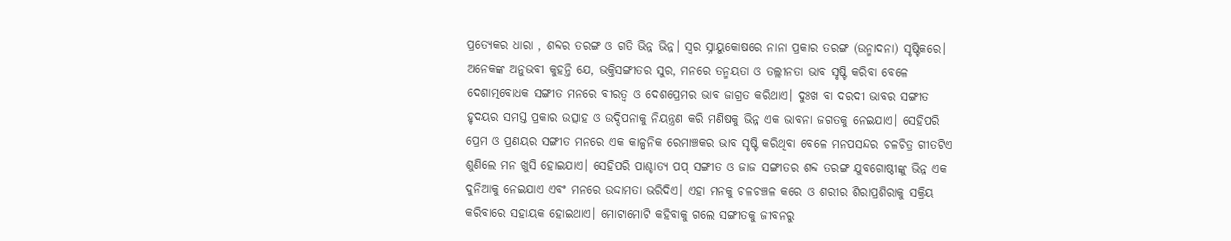ପ୍ରତ୍ୟେକର ଧାରା , ଶବ୍ଦର ତରଙ୍ଗ ଓ ଗତି ଭିନ୍ନ ଭିନ୍ନ। ସ୍ୱର ସ୍ନାୟୁକୋଷରେ ନାନା ପ୍ରକାର ତରଙ୍ଗ (ଉନ୍ମାଦନା) ସୃଷ୍ଟିକରେ। ଅନେକଙ୍କ ଅନୁଭବୀ କୁହନ୍ତି ଯେ, ଭକ୍ତିସଙ୍ଗୀତର ସୁର, ମନରେ ତନ୍ମୟତା ଓ ତଲ୍ଲୀନତା ଭାବ ସୃଷ୍ଟି କରିବା ବେଳେ ଦେଶାତ୍ମବୋଧକ ସଙ୍ଗୀତ ମନରେ ବୀରତ୍ୱ ଓ ଦେଶପ୍ରେମର ଭାବ ଜାଗ୍ରତ କରିଥାଏ। ଦୁଃଖ ବା ଦରଦୀ ଭାବର ସଙ୍ଗୀତ ହୃଦୟର ସମସ୍ତ ପ୍ରକାର ଉତ୍ସାହ ଓ ଉଦ୍ଦିପନାକୁ ନିୟନ୍ତ୍ରଣ କରି ମଣିଷକୁ ଭିନ୍ନ ଏକ ଭାବନା ଜଗତକୁ ନେଇଯାଏ। ସେହିପରି ପ୍ରେମ ଓ ପ୍ରଣୟର ସଙ୍ଗୀତ ମନରେ ଏକ କାଳ୍ପନିକ ରେମାଞ୍ଚକର ଭାବ ସୃଷ୍ଟି କରିଥିବା ବେଳେ ମନପସନ୍ଦର ଚଳଚିତ୍ର ଗୀତଟିଏ ଶୁଣିଲେ ମନ ଖୁସି ହୋଇଯାଏ। ସେହିପରି ପାଶ୍ଚାତ୍ୟ ପପ୍ ସଙ୍ଗୀତ ଓ ଜାଜ ସଙ୍ଗୀତର ଶବ୍ଦ ତରଙ୍ଗ ଯୁବଗୋଷ୍ଠୀଙ୍କୁ ଭିନ୍ନ ଏକ ଦୁନିଆକୁ ନେଇଯାଏ ଏବଂ ମନରେ ଉଦ୍ଦାମତା ଭରିଦିଏ। ଏହା ମନକୁ ଚଳଚଞ୍ଚଳ କରେ ଓ ଶରୀର ଶିରାପ୍ରଶିରାକୁ ସକ୍ରିୟ କରିବାରେ ସହାୟକ ହୋଇଥାଏ। ମୋଟାମୋଟି କହିବାକୁ ଗଲେ ସଙ୍ଗୀତକୁ ଜୀବନରୁ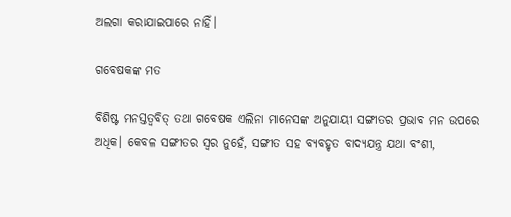ଅଲଗା କରାଯାଇପାରେ ନାହିଁ।

ଗବେଷକଙ୍କ ମତ

ବିଶିଷ୍ଟ ମନସ୍ତତ୍ୱବିତ୍ ତଥା ଗବେଷକ ଏଲିନା ମାନେସଙ୍କ ଅନୁଯାୟୀ ସଙ୍ଗୀତର ପ୍ରଭାବ ମନ ଉପରେ ଅଧିକ। କେବଳ ସଙ୍ଗୀତର ସ୍ୱର ନୁହେଁ, ସଙ୍ଗୀତ ସହ ବ୍ୟବହୃତ ବାଦ୍ୟଯନ୍ତ୍ର ଯଥା ବଂଶୀ,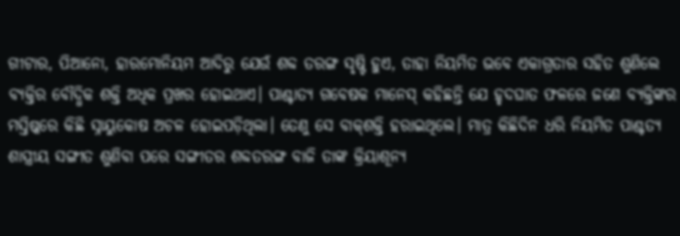ଗୀଟାର, ପିଆନୋ, ହାରମୋନିୟମ ଆଦିରୁ ଯେଉଁ ଶବ୍ଦ ତରଙ୍ଗ ସୃଷ୍ଟି ହୁଏ, ତାହା ନିୟମିତ ଭବେ ଏକାଗ୍ରତାର ସହିତ ଶୁଣିଲେ ବ୍ୟକ୍ତିର ବୌଦ୍ଧିକ ଶକ୍ତି ଅଧିକ ପ୍ରଖର ହୋଇଥାଏ। ପାଶ୍ଚାତ୍ୟ ଗବେଷକ ମାନେସ୍ କହିଛନ୍ତି ଯେ ହୃଦଘାତ ଫଳରେ ଜଣେ ବ୍ୟକ୍ତିଙ୍କର ମସ୍ତିଷ୍କରେ କିଛି ସ୍ନାୟୁକୋଷ ଅଚଳ ହୋଇପଡ଼ିଥିଲା। ତେଣୁ ସେ ବାକ୍‌ଶକ୍ତି ହରାଇଥିଲେ। ମାତ୍ର କିଛିଦିନ ଧରି ନିୟମିତ ପାଶ୍ଚତ୍ୟ ଶାସ୍ତ୍ରୀୟ ସଙ୍ଗୀତ ଶୁଣିବା ପରେ ସଙ୍ଗୀତର ଶବ୍ଦତରଙ୍ଗ ବାଜି ତାଙ୍କ କ୍ରିୟାଶୂନ୍ୟ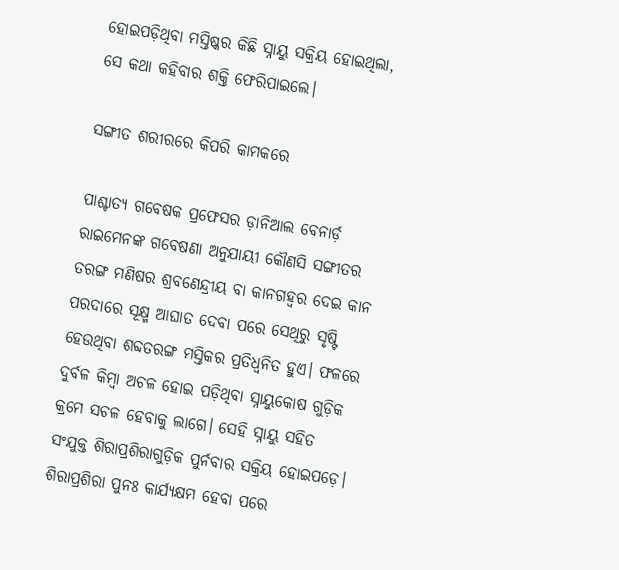ହୋଇପଡ଼ିଥିବା ମସ୍ତିଷ୍କର କିଛି ସ୍ନାୟୁ ସକ୍ରିୟ ହୋଇଥିଲା, ସେ କଥା କହିବାର ଶକ୍ତି ଫେରିପାଇଲେ।

ସଙ୍ଗୀତ ଶରୀରରେ କିପରି କାମକରେ

ପାଶ୍ଚାତ୍ୟ ଗବେଷକ ପ୍ରଫେସର ଡ଼ାନିଆଲ ବେନାର୍ଡ଼ ରାଇମେନଙ୍କ ଗବେଷଣା ଅନୁଯାୟୀ କୌଣସି ସଙ୍ଗୀତର ତରଙ୍ଗ ମଣିଷର ଶ୍ରବଣେନ୍ଦ୍ରୀୟ ବା କାନଗହ୍ୱର ଦେଇ କାନ ପରଦାରେ ସୂକ୍ଷ୍ମ ଆଘାତ ଦେବା ପରେ ସେଥିରୁ ସୃଷ୍ଟି ହେଉଥିବା ଶବ୍ଦତରଙ୍ଗ ମସ୍ତିକର ପ୍ରତିଧ୍ୱନିତ ହୁଏ। ଫଳରେ ଦୁର୍ବଳ କିମ୍ବା ଅଚଳ ହୋଇ ପଡ଼ିଥିବା ସ୍ନାୟୁକୋଷ ଗୁଡ଼ିକ କ୍ରମେ ସଚଳ ହେବାକୁ ଲାଗେ। ସେହି ସ୍ନାୟୁ ସହିତ ସଂଯୁକ୍ତ ଶିରାପ୍ରଶିରାଗୁଡ଼ିକ ପୁର୍ନବାର ସକ୍ରିୟ ହୋଇପଡ଼େ। ଶିରାପ୍ରଶିରା ପୁନଃ କାର୍ଯ୍ୟକ୍ଷମ ହେବା ପରେ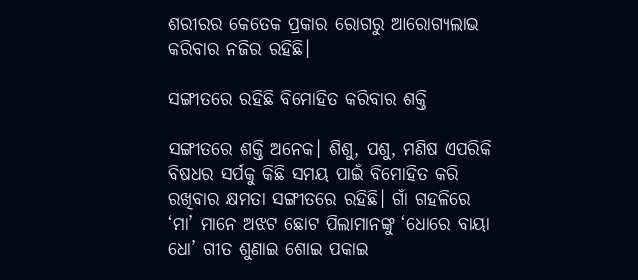ଶରୀରର କେତେକ ପ୍ରକାର ରୋଗରୁ ଆରୋଗ୍ୟଲାଭ କରିବାର ନଜିର ରହିଛି।

ସଙ୍ଗୀତରେ ରହିଛି ବିମୋହିତ କରିବାର ଶକ୍ତି

ସଙ୍ଗୀତରେ ଶକ୍ତି ଅନେକ। ଶିଶୁ, ପଶୁ, ମଣିଷ ଏପରିକି ବିଷଧର ସର୍ପକୁ କିଛି ସମୟ ପାଇଁ ବିମୋହିତ କରି ରଖିବାର କ୍ଷମତା ସଙ୍ଗୀତରେ ରହିଛି। ଗାଁ ଗହଳିରେ ‘ମା’ ମାନେ ଅଝଟ ଛୋଟ ପିଲାମାନଙ୍କୁ ‘ଧୋରେ ବାୟା ଧୋ’ ଗୀତ ଶୁଣାଇ ଶୋଇ ପକାଇ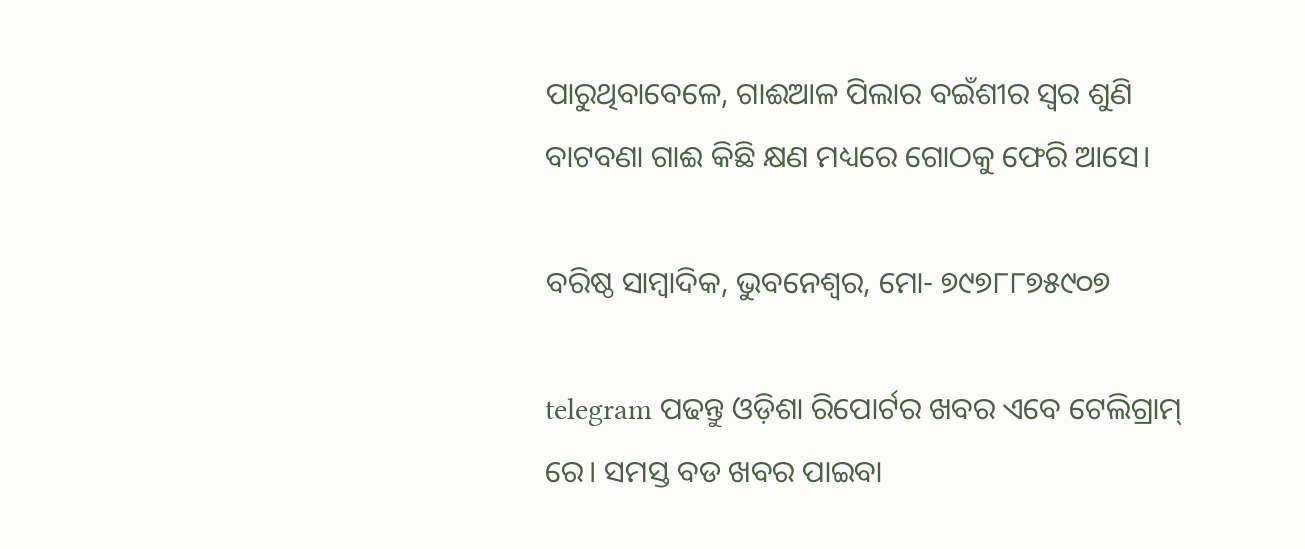ପାରୁଥିବାବେଳେ, ଗାଈଆଳ ପିଲାର ବଇଁଶୀର ସ୍ୱର ଶୁଣି ବାଟବଣା ଗାଈ କିଛି କ୍ଷଣ ମଧ୍ୟରେ ଗୋଠକୁ ଫେରି ଆସେ।

ବରିଷ୍ଠ ସାମ୍ବାଦିକ, ଭୁବନେଶ୍ୱର, ମୋ- ୭୯୭୮୮୭୫୯୦୭

telegram ପଢନ୍ତୁ ଓଡ଼ିଶା ରିପୋର୍ଟର ଖବର ଏବେ ଟେଲିଗ୍ରାମ୍ ରେ। ସମସ୍ତ ବଡ ଖବର ପାଇବା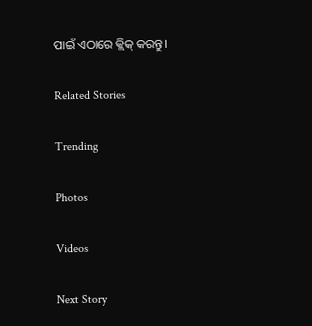ପାଇଁ ଏଠାରେ କ୍ଲିକ୍ କରନ୍ତୁ।

Related Stories

Trending

Photos

Videos

Next Story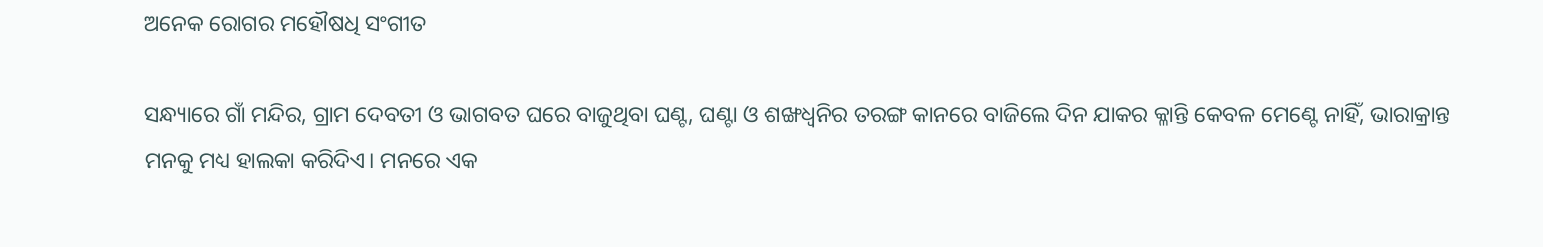ଅନେକ ରୋଗର ମହୌଷଧି ସଂଗୀତ

ସନ୍ଧ୍ୟାରେ ଗାଁ ମନ୍ଦିର, ଗ୍ରାମ ଦେବତୀ ଓ ଭାଗବତ ଘରେ ବାଜୁଥିବା ଘଣ୍ଟ, ଘଣ୍ଟା ଓ ଶଙ୍ଖଧ୍ୱନିର ତରଙ୍ଗ କାନରେ ବାଜିଲେ ଦିନ ଯାକର କ୍ଳାନ୍ତି କେବଳ ମେଣ୍ଟେ ନାହିଁ, ଭାରାକ୍ରାନ୍ତ ମନକୁ ମଧ୍ୟ ହାଲକା କରିଦିଏ। ମନରେ ଏକ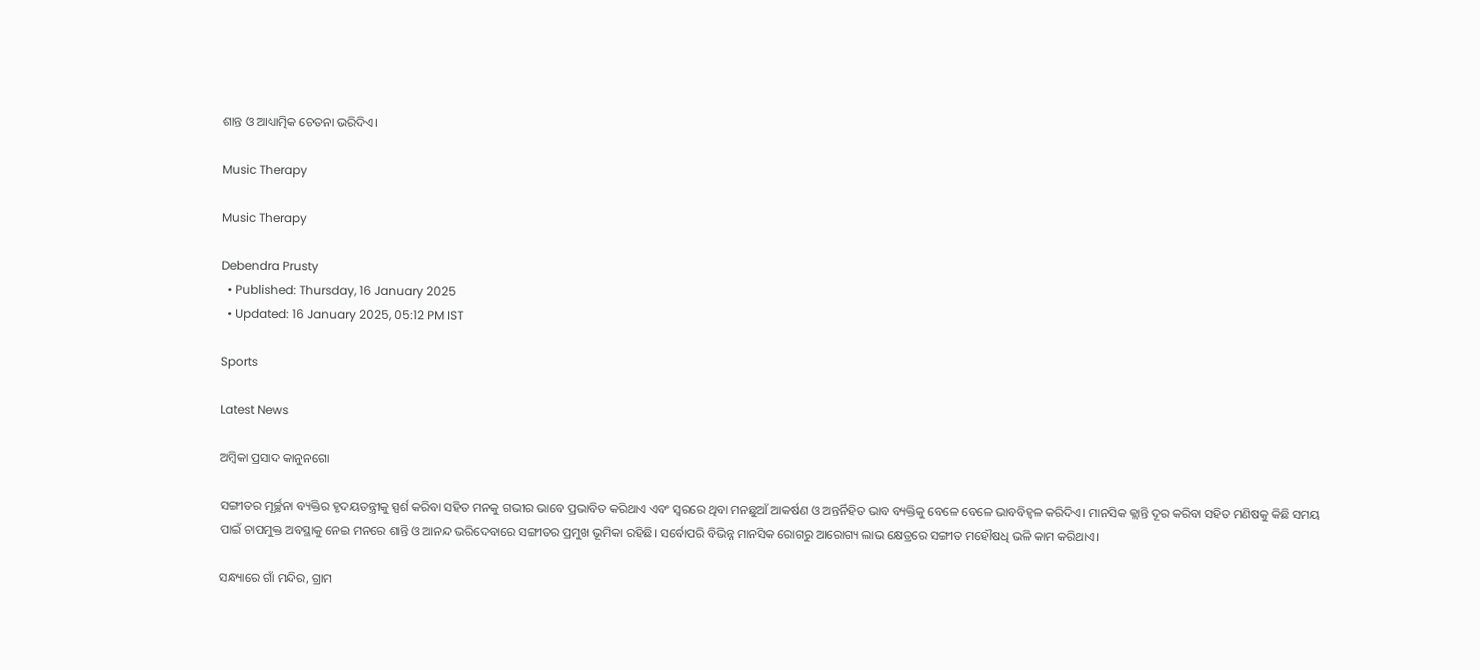ଶାନ୍ତ ଓ ଆଧ୍ୟାତ୍ମିକ ଚେତନା ଭରିଦିଏ।

Music Therapy

Music Therapy

Debendra Prusty
  • Published: Thursday, 16 January 2025
  • Updated: 16 January 2025, 05:12 PM IST

Sports

Latest News

ଅମ୍ବିକା ପ୍ରସାଦ କାନୁନଗୋ

ସଙ୍ଗୀତର ମୂର୍ଚ୍ଛନା ବ୍ୟକ୍ତିର ହୃଦୟତନ୍ତ୍ରୀକୁ ସ୍ପର୍ଶ କରିବା ସହିତ ମନକୁ ଗଭୀର ଭାବେ ପ୍ରଭାବିତ କରିଥାଏ ଏବଂ ସ୍ୱରରେ ଥିବା ମନଛୁଆଁ ଆକର୍ଷଣ ଓ ଅନ୍ତର୍ନିହିତ ଭାବ ବ୍ୟକ୍ତିକୁ ବେଳେ ବେଳେ ଭାବବିହ୍ୱଳ କରିଦିଏ। ମାନସିକ କ୍ଲାନ୍ତି ଦୂର କରିବା ସହିତ ମଣିଷକୁ କିଛି ସମୟ ପାଇଁ ଚାପମୁକ୍ତ ଅବସ୍ଥାକୁ ନେଇ ମନରେ ଶାନ୍ତି ଓ ଆନନ୍ଦ ଭରିଦେବାରେ ସଙ୍ଗୀତର ପ୍ରମୁଖ ଭୂମିକା ରହିଛି। ସର୍ବୋପରି ବିଭିନ୍ନ ମାନସିକ ରୋଗରୁ ଆରୋଗ୍ୟ ଲାଭ କ୍ଷେତ୍ରରେ ସଙ୍ଗୀତ ମହୌଷଧି ଭଳି କାମ କରିଥାଏ।

ସନ୍ଧ୍ୟାରେ ଗାଁ ମନ୍ଦିର, ଗ୍ରାମ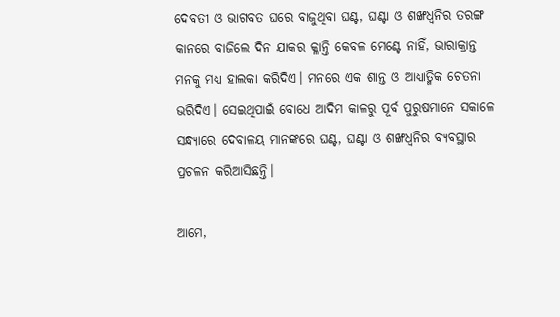ଦେବତୀ ଓ ଭାଗବତ ଘରେ ବାଜୁଥିବା ଘଣ୍ଟ, ଘଣ୍ଟା ଓ ଶଙ୍ଖଧ୍ୱନିର ତରଙ୍ଗ କାନରେ ବାଜିଲେ ଦିନ ଯାକର କ୍ଳାନ୍ତି କେବଳ ମେଣ୍ଟେ ନାହିଁ, ଭାରାକ୍ରାନ୍ତ ମନକୁ ମଧ୍ୟ ହାଲକା କରିଦିଏ। ମନରେ ଏକ ଶାନ୍ତ ଓ ଆଧ୍ୟାତ୍ମିକ ଚେତନା ଭରିଦିଏ। ସେଇଥିପାଇଁ ବୋଧେ ଆଦିମ କାଳରୁ ପୂର୍ବ ପୁରୁଷମାନେ ସକାଳେ ସନ୍ଧ୍ୟାରେ ଦେବାଳୟ ମାନଙ୍କରେ ଘଣ୍ଟ, ଘଣ୍ଟା ଓ ଶଙ୍ଖଧ୍ୱନିର ବ୍ୟବସ୍ଥାର ପ୍ରଚଳନ କରିଆସିଛନ୍ତି।

ଆମେ,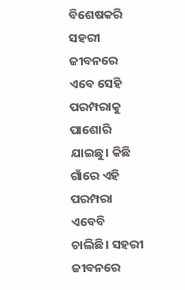ବିଶେଷକରି ସହରୀ ଜୀବନରେ ଏବେ ସେହି ପରମ୍ପରାକୁ ପାଶୋରି ଯାଇଛୁ। କିଛି ଗାଁରେ ଏହି ପରମ୍ପରା ଏବେବି ଚାଲିଛି। ସହରୀ ଜୀବନରେ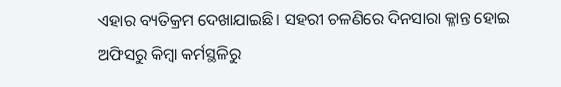ଏହାର ବ୍ୟତିକ୍ରମ ଦେଖାଯାଇଛି। ସହରୀ ଚଳଣିରେ ଦିନସାରା କ୍ଳାନ୍ତ ହୋଇ ଅଫିସରୁ କିମ୍ବା କର୍ମସ୍ଥଳିରୁ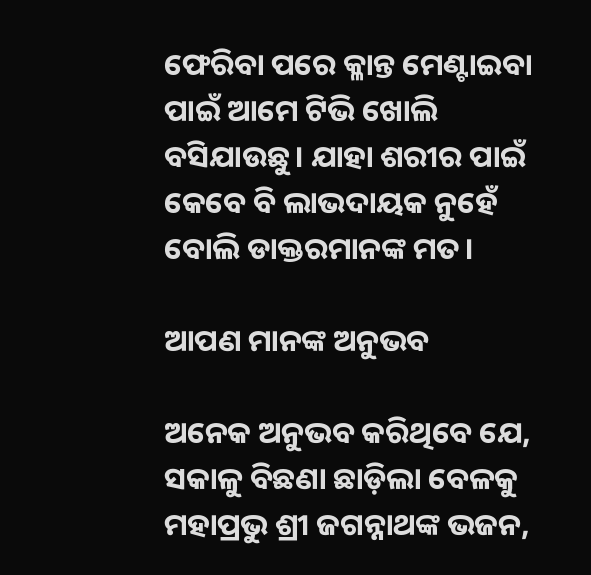ଫେରିବା ପରେ କ୍ଳାନ୍ତ ମେଣ୍ଟାଇବା ପାଇଁ ଆମେ ଟିଭି ଖୋଲି ବସିଯାଉଛୁ। ଯାହା ଶରୀର ପାଇଁ କେବେ ବି ଲାଭଦାୟକ ନୁହେଁ ବୋଲି ଡାକ୍ତରମାନଙ୍କ ମତ।

ଆପଣ ମାନଙ୍କ ଅନୁଭବ

ଅନେକ ଅନୁଭବ କରିଥିବେ ଯେ, ସକାଳୁ ବିଛଣା ଛାଡ଼ିଲା ବେଳକୁ ମହାପ୍ରଭୁ ଶ୍ରୀ ଜଗନ୍ନାଥଙ୍କ ଭଜନ,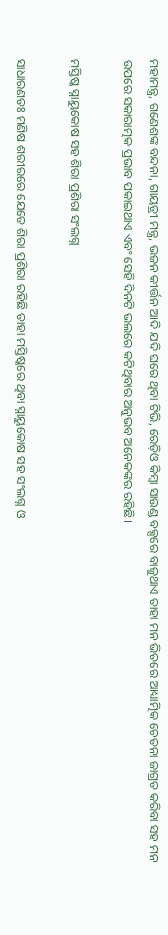ମହାମନ୍ତ୍ର, ଗଣେଶଙ୍କ ବନ୍ଦନା, ଗାୟତ୍ରୀ ମନ୍ତ୍ର, ଭଜନ କୀର୍ତ୍ତନ ଆଦି ଯଦି ଘରେ ଥିବା ଟିଭି, ରେଡ଼ିଓ କିମ୍ବା ସାଉଣ୍ଡ ବକ୍ସରେ ବାଜୁଥାଏ ତାହା ମନ ଭିତରେ ଆଧ୍ୟାତ୍ମିକ ଚେତନା ଜାଗ୍ରତ କରିବା ସହ ମନ ଉପରେ ସକାରାତ୍ମକ ପ୍ରଭାବ ପକାଇଥାଏ ଏବଂ ସେହି ଦିନଟି ଭଲରେ କଟିଥିବାର ଅନୁଭବ ଅନେକଙ୍କର ରହିଛି।

ମସ୍ତିଷ୍କ ସ୍ନାୟୁକୋଷ ସହ ଶିରା ପ୍ରଶିରା ସଂଲଗ୍ନ

ସାଧାରଣତଃ ମଣିଷ ଶରୀର‌ରେ ଯେତେ ଶିରା ପ୍ରଶିରା ରହିଛି ତାହା ମସ୍ତିଷ୍କରେ ଥିବା ସ୍ନାୟୁକୋଷ ସହ ସଂଲଗ୍ନ ଓ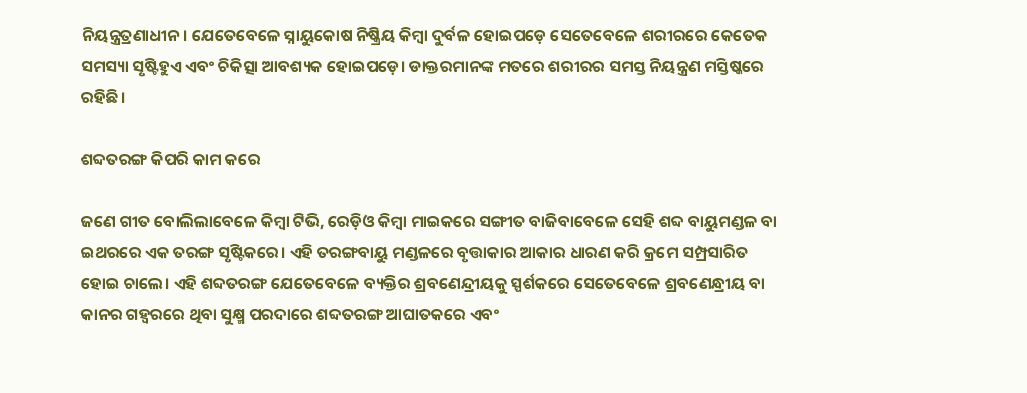ନିୟନ୍ତ୍ରତ୍ରଣାଧୀନ। ଯେତେବେଳେ ସ୍ନାୟୁକୋଷ ନିଷ୍କ୍ରିୟ କିମ୍ବା ଦୁର୍ବଳ ହୋଇପଡ଼େ ସେତେବେଳେ ଶରୀରରେ କେତେକ ସମସ୍ୟା ସୃଷ୍ଟିହୁଏ ଏବଂ ଚିକିତ୍ସା ଆବଶ୍ୟକ ହୋଇପଡ଼େ। ଡାକ୍ତରମାନଙ୍କ ମତରେ ଶରୀରର ସମସ୍ତ ନିୟନ୍ତ୍ରଣ ମସ୍ତିଷ୍କରେ ରହିଛି।

ଶବ୍ଦତରଙ୍ଗ କିପରି କାମ କରେ

ଜଣେ ଗୀତ ବୋଲିଲାବେଳେ କିମ୍ବା ଟିଭି, ରେଡ଼ିଓ କିମ୍ବା ମାଇକରେ ସଙ୍ଗୀତ ବାଜିବାବେଳେ ସେହି ଶବ୍ଦ ବାୟୁମଣ୍ଡଳ ବା ଇଥରରେ ଏକ ତରଙ୍ଗ ସୃଷ୍ଟିକରେ। ଏହି ତରଙ୍ଗବାୟୁ ମଣ୍ଡଳରେ ବୃତ୍ତାକାର ଆକାର ଧାରଣ କରି କ୍ରମେ ସମ୍ପ୍ରସାରିତ ହୋଇ ଚାଲେ। ଏହି ଶବ୍ଦତରଙ୍ଗ ଯେତେବେଳେ ବ୍ୟକ୍ତିର ଶ୍ରବଣେନ୍ଦ୍ରୀୟକୁ ସ୍ପର୍ଶକରେ ସେତେବେଳେ ଶ୍ରବଣେନ୍ଧ୍ରୀୟ ବା କାନର ଗହ୍ୱରରେ ଥିବା ସୁକ୍ଷ୍ମ ପରଦାରେ ଶବ୍ଦତରଙ୍ଗ ଆଘାତକରେ ଏବଂ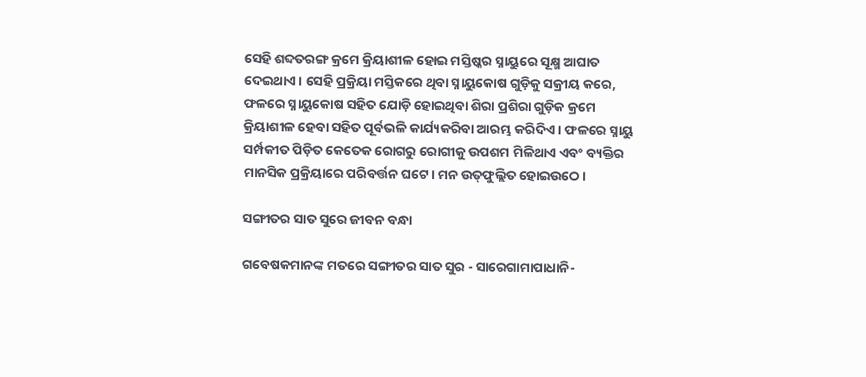ସେହି ଶବ୍ଦତରଙ୍ଗ କ୍ରମେ କ୍ରିୟାଶୀଳ ହୋଇ ମସ୍ତିଷ୍କର ସ୍ନାୟୁରେ ସୂକ୍ଷ୍ମ ଆଘାତ ଦେଇଥାଏ। ସେହି ପ୍ରକ୍ରିୟା ମସ୍ତିକରେ ଥିବା ସ୍ନାୟୁକୋଷ ଗୁଡ଼ିକୁ ସକ୍ରୀୟ କରେ, ଫଳରେ ସ୍ନାୟୁକୋଷ ସହିତ ଯୋଡ଼ି ହୋଇଥିବା ଶିରା ପ୍ରଶିରା ଗୁଡ଼ିକ କ୍ରମେ କ୍ରିୟାଶୀଳ ହେବା ସହିତ ପୂର୍ବଭଳି କାର୍ଯ୍ୟକରିବା ଆରମ୍ଭ କରିଦିଏ। ଫଳରେ ସ୍ନାୟୁ ସର୍ମ୍ପକୀତ ପିଡ଼ିତ କେତେକ ରୋଗରୁ ରୋଗୀକୁ ଉପଶମ ମିଳିଥାଏ ଏବଂ ବ୍ୟକ୍ତିର ମାନସିକ ପ୍ରକ୍ରିୟାରେ ପରିବର୍ତ୍ତନ ଘଟେ। ମନ ଉତ୍‌ଫୁଲ୍ଲିତ ହୋଇଉଠେ।

ସଙ୍ଗୀତର ସାତ ସୁରେ ଜୀବନ ବନ୍ଧା

ଗବେଷକମାନଙ୍କ ମତରେ ସଙ୍ଗୀତର ସାତ ସୁର - ସାରେଗାମାପାଧାନି-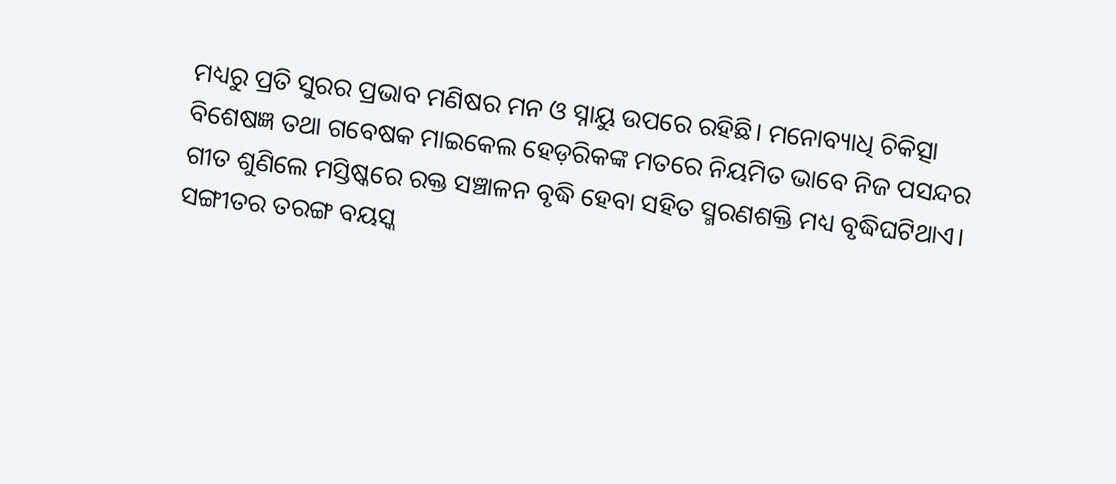ମଧ୍ୟରୁ ପ୍ରତି ସୁରର ପ୍ରଭାବ ମଣିଷର ମନ ଓ ସ୍ନାୟୁ ଉପରେ ରହିଛି। ମନୋବ୍ୟାଧି ଚିକିତ୍ସା ବିଶେଷଜ୍ଞ ତଥା ଗବେଷକ ମାଇକେଲ ହେଡ଼ରିକଙ୍କ ମତରେ ନିୟମିତ ଭାବେ ନିଜ ପସନ୍ଦର ଗୀତ ଶୁଣିଲେ ମସ୍ତିଷ୍କରେ ରକ୍ତ ସଞ୍ଚାଳନ ବୃଦ୍ଧି ହେବା ସହିତ ସ୍ମରଣଶକ୍ତି ମଧ୍ୟ ବୃଦ୍ଧିଘଟିଥାଏ। ସଙ୍ଗୀତର ତରଙ୍ଗ ବୟସ୍କ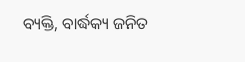ବ୍ୟକ୍ତି, ବାର୍ଦ୍ଧକ୍ୟ ଜନିତ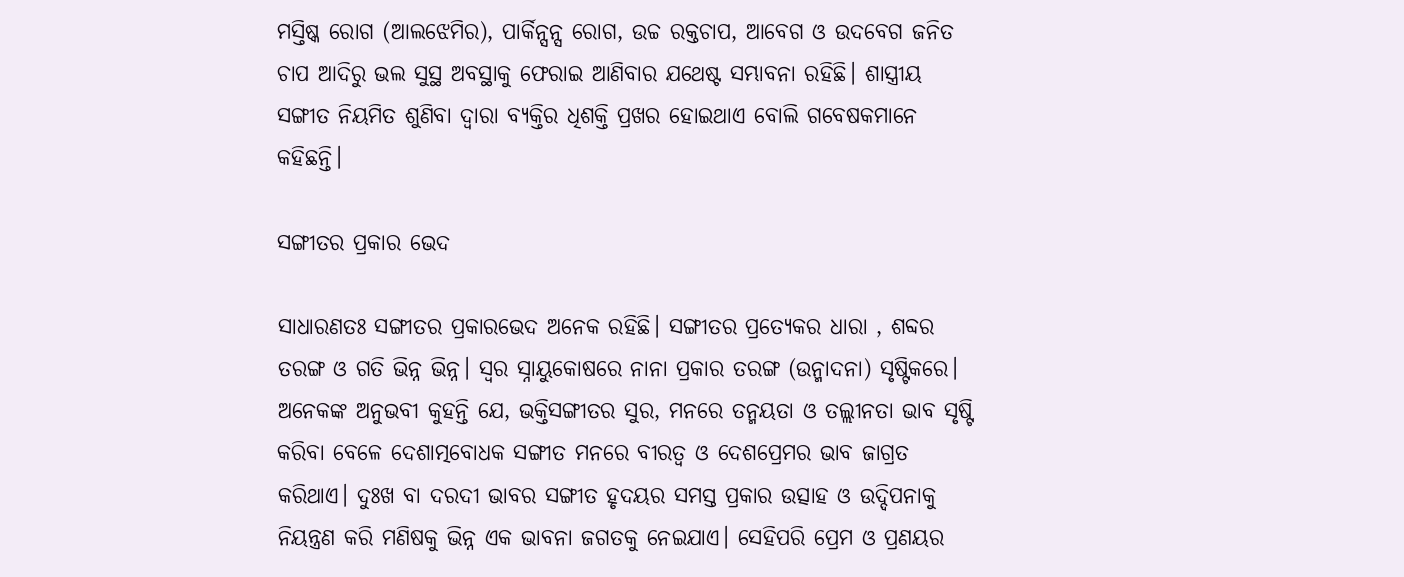ମସ୍ତି‌ଷ୍କ ରୋଗ (ଆଲଝେମିର), ପାର୍କିନ୍ସନ୍ସ ରୋଗ, ଉଚ୍ଚ ରକ୍ତଚାପ, ଆବେଗ ଓ ଉଦବେଗ ଜନିତ ଚାପ ଆଦିରୁ ଭଲ ସୁସ୍ଥ ଅବସ୍ଥାକୁ ଫେରାଇ ଆଣିବାର ଯଥେଷ୍ଟ ସମ୍ଭାବନା ରହିଛି। ଶାସ୍ତ୍ରୀୟ ସଙ୍ଗୀତ ନିୟମିତ ଶୁଣିବା ଦ୍ୱାରା ବ୍ୟକ୍ତିର ଧିଶକ୍ତି ପ୍ରଖର ହୋଇଥାଏ ବୋଲି ଗବେଷକମାନେ କହିଛନ୍ତି।

ସଙ୍ଗୀତର ପ୍ରକାର ଭେଦ

ସାଧାରଣତଃ ସଙ୍ଗୀତର ପ୍ରକାରଭେଦ ଅନେକ ରହିଛି। ସଙ୍ଗୀତର ପ୍ରତ୍ୟେକର ଧାରା , ଶବ୍ଦର ତରଙ୍ଗ ଓ ଗତି ଭିନ୍ନ ଭିନ୍ନ। ସ୍ୱର ସ୍ନାୟୁକୋଷରେ ନାନା ପ୍ରକାର ତରଙ୍ଗ (ଉନ୍ମାଦନା) ସୃଷ୍ଟିକରେ। ଅନେକଙ୍କ ଅନୁଭବୀ କୁହନ୍ତି ଯେ, ଭକ୍ତିସଙ୍ଗୀତର ସୁର, ମନରେ ତନ୍ମୟତା ଓ ତଲ୍ଲୀନତା ଭାବ ସୃଷ୍ଟି କରିବା ବେଳେ ଦେଶାତ୍ମବୋଧକ ସଙ୍ଗୀତ ମନରେ ବୀରତ୍ୱ ଓ ଦେଶପ୍ରେମର ଭାବ ଜାଗ୍ରତ କରିଥାଏ। ଦୁଃଖ ବା ଦରଦୀ ଭାବର ସଙ୍ଗୀତ ହୃଦୟର ସମସ୍ତ ପ୍ରକାର ଉତ୍ସାହ ଓ ଉଦ୍ଦିପନାକୁ ନିୟନ୍ତ୍ରଣ କରି ମଣିଷକୁ ଭିନ୍ନ ଏକ ଭାବନା ଜଗତକୁ ନେଇଯାଏ। ସେହିପରି ପ୍ରେମ ଓ ପ୍ରଣୟର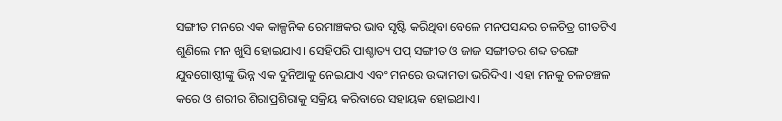ସଙ୍ଗୀତ ମନରେ ଏକ କାଳ୍ପନିକ ରେମାଞ୍ଚକର ଭାବ ସୃଷ୍ଟି କରିଥିବା ବେଳେ ମନପସନ୍ଦର ଚଳଚିତ୍ର ଗୀତଟିଏ ଶୁଣିଲେ ମନ ଖୁସି ହୋଇଯାଏ। ସେହିପରି ପାଶ୍ଚାତ୍ୟ ପପ୍ ସଙ୍ଗୀତ ଓ ଜାଜ ସଙ୍ଗୀତର ଶବ୍ଦ ତରଙ୍ଗ ଯୁବଗୋଷ୍ଠୀଙ୍କୁ ଭିନ୍ନ ଏକ ଦୁନିଆକୁ ନେଇଯାଏ ଏବଂ ମନରେ ଉଦ୍ଦାମତା ଭରିଦିଏ। ଏହା ମନକୁ ଚଳଚଞ୍ଚଳ କରେ ଓ ଶରୀର ଶିରାପ୍ରଶିରାକୁ ସକ୍ରିୟ କରିବାରେ ସହାୟକ ହୋଇଥାଏ।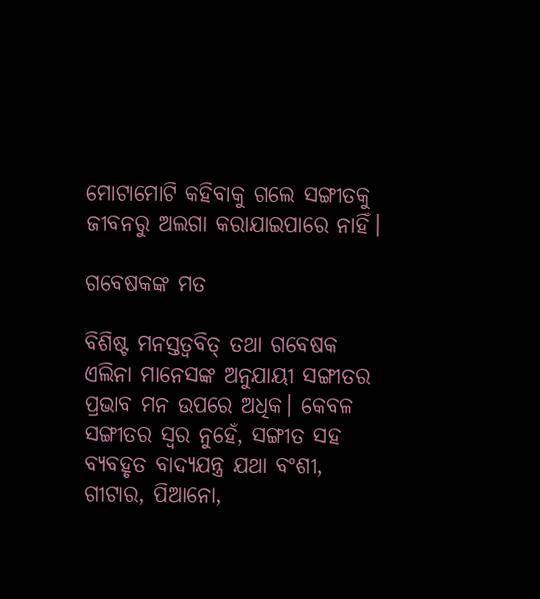ମୋଟାମୋଟି କହିବାକୁ ଗଲେ ସଙ୍ଗୀତକୁ ଜୀବନରୁ ଅଲଗା କରାଯାଇପାରେ ନାହିଁ।

ଗବେଷକଙ୍କ ମତ

ବିଶିଷ୍ଟ ମନସ୍ତତ୍ୱବିତ୍ ତଥା ଗବେଷକ ଏଲିନା ମାନେସଙ୍କ ଅନୁଯାୟୀ ସଙ୍ଗୀତର ପ୍ରଭାବ ମନ ଉପରେ ଅଧିକ। କେବଳ ସଙ୍ଗୀତର ସ୍ୱର ନୁହେଁ, ସଙ୍ଗୀତ ସହ ବ୍ୟବହୃତ ବାଦ୍ୟଯନ୍ତ୍ର ଯଥା ବଂଶୀ, ଗୀଟାର, ପିଆନୋ,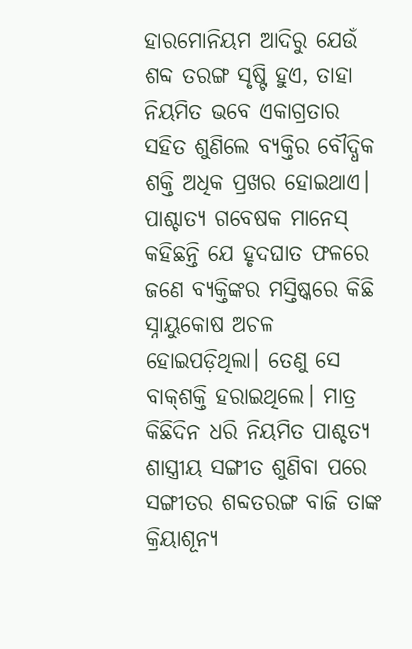ହାରମୋନିୟମ ଆଦିରୁ ଯେଉଁ ଶବ୍ଦ ତରଙ୍ଗ ସୃଷ୍ଟି ହୁଏ, ତାହା ନିୟମିତ ଭବେ ଏକାଗ୍ରତାର ସହିତ ଶୁଣିଲେ ବ୍ୟକ୍ତିର ବୌଦ୍ଧିକ ଶକ୍ତି ଅଧିକ ପ୍ରଖର ହୋଇଥାଏ। ପାଶ୍ଚାତ୍ୟ ଗବେଷକ ମାନେସ୍ କହିଛନ୍ତି ଯେ ହୃଦଘାତ ଫଳରେ ଜଣେ ବ୍ୟକ୍ତିଙ୍କର ମସ୍ତିଷ୍କରେ କିଛି ସ୍ନାୟୁକୋଷ ଅଚଳ ହୋଇପଡ଼ିଥିଲା। ତେଣୁ ସେ ବାକ୍‌ଶକ୍ତି ହରାଇଥିଲେ। ମାତ୍ର କିଛିଦିନ ଧରି ନିୟମିତ ପାଶ୍ଚତ୍ୟ ଶାସ୍ତ୍ରୀୟ ସଙ୍ଗୀତ ଶୁଣିବା ପରେ ସଙ୍ଗୀତର ଶବ୍ଦତରଙ୍ଗ ବାଜି ତାଙ୍କ କ୍ରିୟାଶୂନ୍ୟ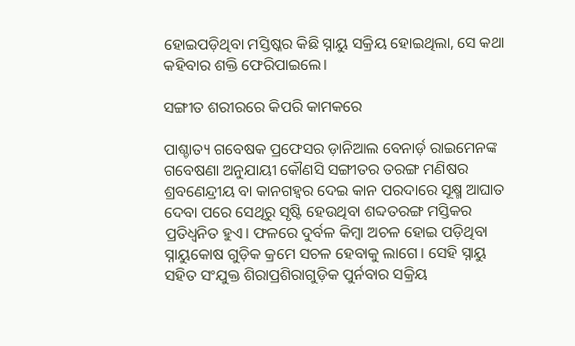ହୋଇପଡ଼ିଥିବା ମସ୍ତିଷ୍କର କିଛି ସ୍ନାୟୁ ସକ୍ରିୟ ହୋଇଥିଲା, ସେ କଥା କହିବାର ଶକ୍ତି ଫେରିପାଇଲେ।

ସଙ୍ଗୀତ ଶରୀରରେ କିପରି କାମକରେ

ପାଶ୍ଚାତ୍ୟ ଗବେଷକ ପ୍ରଫେସର ଡ଼ାନିଆଲ ବେନାର୍ଡ଼ ରାଇମେନଙ୍କ ଗବେଷଣା ଅନୁଯାୟୀ କୌଣସି ସଙ୍ଗୀତର ତରଙ୍ଗ ମଣିଷର ଶ୍ରବଣେନ୍ଦ୍ରୀୟ ବା କାନଗହ୍ୱର ଦେଇ କାନ ପରଦାରେ ସୂକ୍ଷ୍ମ ଆଘାତ ଦେବା ପରେ ସେଥିରୁ ସୃଷ୍ଟି ହେଉଥିବା ଶବ୍ଦତରଙ୍ଗ ମସ୍ତିକର ପ୍ରତିଧ୍ୱନିତ ହୁଏ। ଫଳରେ ଦୁର୍ବଳ କିମ୍ବା ଅଚଳ ହୋଇ ପଡ଼ିଥିବା ସ୍ନାୟୁକୋଷ ଗୁଡ଼ିକ କ୍ରମେ ସଚଳ ହେବାକୁ ଲାଗେ। ସେହି ସ୍ନାୟୁ ସହିତ ସଂଯୁକ୍ତ ଶିରାପ୍ରଶିରାଗୁଡ଼ିକ ପୁର୍ନବାର ସକ୍ରିୟ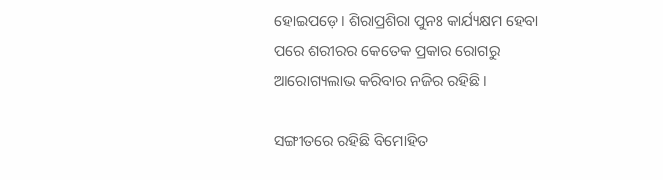ହୋଇପଡ଼େ। ଶିରାପ୍ରଶିରା ପୁନଃ କାର୍ଯ୍ୟକ୍ଷମ ହେବା ପରେ ଶରୀରର କେତେକ ପ୍ରକାର ରୋଗରୁ ଆରୋଗ୍ୟଲାଭ କରିବାର ନଜିର ରହିଛି।

ସଙ୍ଗୀତରେ ରହିଛି ବିମୋହିତ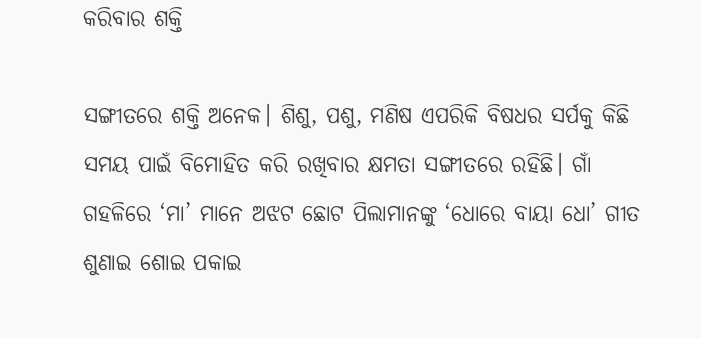କରିବାର ଶକ୍ତି

ସଙ୍ଗୀତରେ ଶକ୍ତି ଅନେକ। ଶିଶୁ, ପଶୁ, ମଣିଷ ଏପରିକି ବିଷଧର ସର୍ପକୁ କିଛି ସମୟ ପାଇଁ ବିମୋହିତ କରି ରଖିବାର କ୍ଷମତା ସଙ୍ଗୀତରେ ରହିଛି। ଗାଁ ଗହଳିରେ ‘ମା’ ମାନେ ଅଝଟ ଛୋଟ ପିଲାମାନଙ୍କୁ ‘ଧୋରେ ବାୟା ଧୋ’ ଗୀତ ଶୁଣାଇ ଶୋଇ ପକାଇ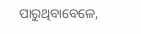ପାରୁଥିବାବେଳେ,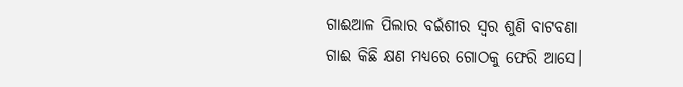ଗାଈଆଳ ପିଲାର ବଇଁଶୀର ସ୍ୱର ଶୁଣି ବାଟବଣା ଗାଈ କିଛି କ୍ଷଣ ମଧ୍ୟରେ ଗୋଠକୁ ଫେରି ଆସେ।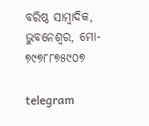ବରିଷ୍ଠ ସାମ୍ବାଦିକ, ଭୁବନେଶ୍ୱର, ମୋ- ୭୯୭୮୮୭୫୯୦୭

telegram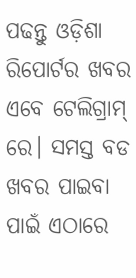ପଢନ୍ତୁ ଓଡ଼ିଶା ରିପୋର୍ଟର ଖବର ଏବେ ଟେଲିଗ୍ରାମ୍ ରେ। ସମସ୍ତ ବଡ ଖବର ପାଇବା ପାଇଁ ଏଠାରେ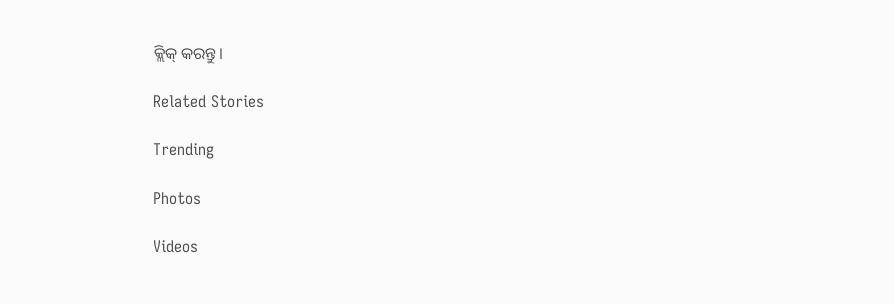କ୍ଲିକ୍ କରନ୍ତୁ।

Related Stories

Trending

Photos

Videos